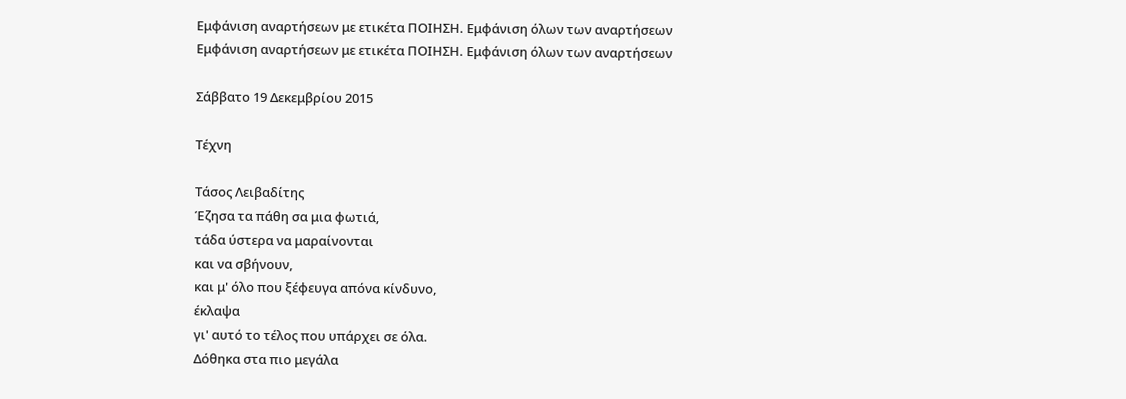Εμφάνιση αναρτήσεων με ετικέτα ΠΟΙΗΣΗ. Εμφάνιση όλων των αναρτήσεων
Εμφάνιση αναρτήσεων με ετικέτα ΠΟΙΗΣΗ. Εμφάνιση όλων των αναρτήσεων

Σάββατο 19 Δεκεμβρίου 2015

Τέχνη

Τάσος Λειβαδίτης
Έζησα τα πάθη σα μια φωτιά,
τάδα ύστερα να μαραίνονται
και να σβήνουν,
και μ' όλο που ξέφευγα απόνα κίνδυνο,
έκλαψα
γι' αυτό το τέλος που υπάρχει σε όλα.
Δόθηκα στα πιο μεγάλα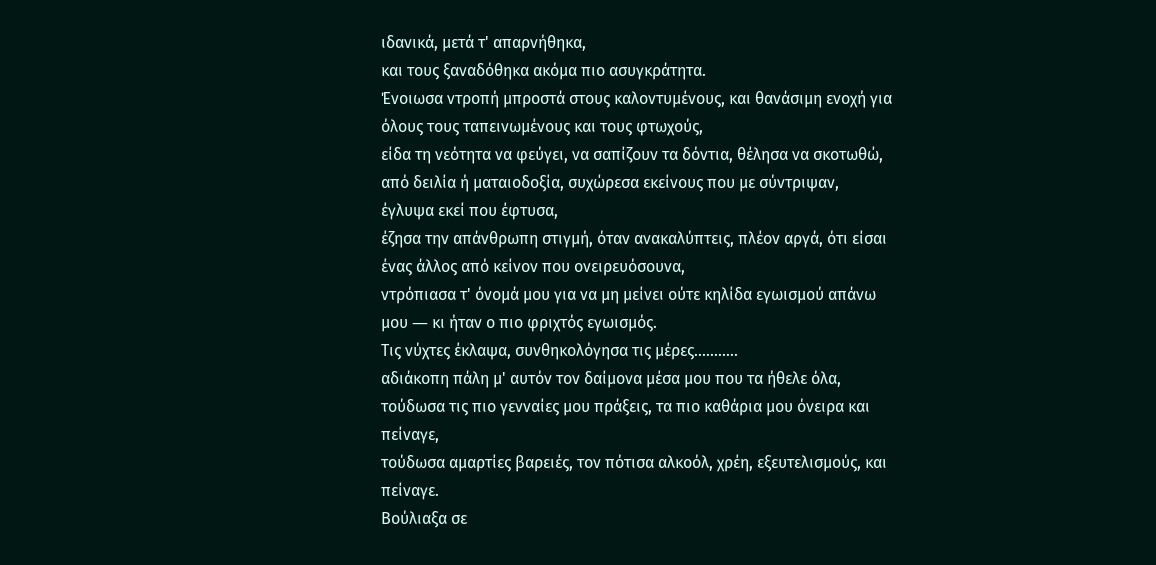ιδανικά, μετά τ' απαρνήθηκα,
και τους ξαναδόθηκα ακόμα πιο ασυγκράτητα.
Ένοιωσα ντροπή μπροστά στους καλοντυμένους, και θανάσιμη ενοχή για όλους τους ταπεινωμένους και τους φτωχούς,
είδα τη νεότητα να φεύγει, να σαπίζουν τα δόντια, θέλησα να σκοτωθώ, από δειλία ή ματαιοδοξία, συχώρεσα εκείνους που με σύντριψαν,
έγλυψα εκεί που έφτυσα,
έζησα την απάνθρωπη στιγμή, όταν ανακαλύπτεις, πλέον αργά, ότι είσαι ένας άλλος από κείνον που ονειρευόσουνα,
ντρόπιασα τ' όνομά μου για να μη μείνει ούτε κηλίδα εγωισμού απάνω μου ― κι ήταν ο πιο φριχτός εγωισμός.
Tις νύχτες έκλαψα, συνθηκολόγησα τις μέρες...........
αδιάκοπη πάλη μ' αυτόν τον δαίμονα μέσα μου που τα ήθελε όλα,
τούδωσα τις πιο γενναίες μου πράξεις, τα πιο καθάρια μου όνειρα και πείναγε,
τούδωσα αμαρτίες βαρειές, τον πότισα αλκοόλ, χρέη, εξευτελισμούς, και πείναγε.
Bούλιαξα σε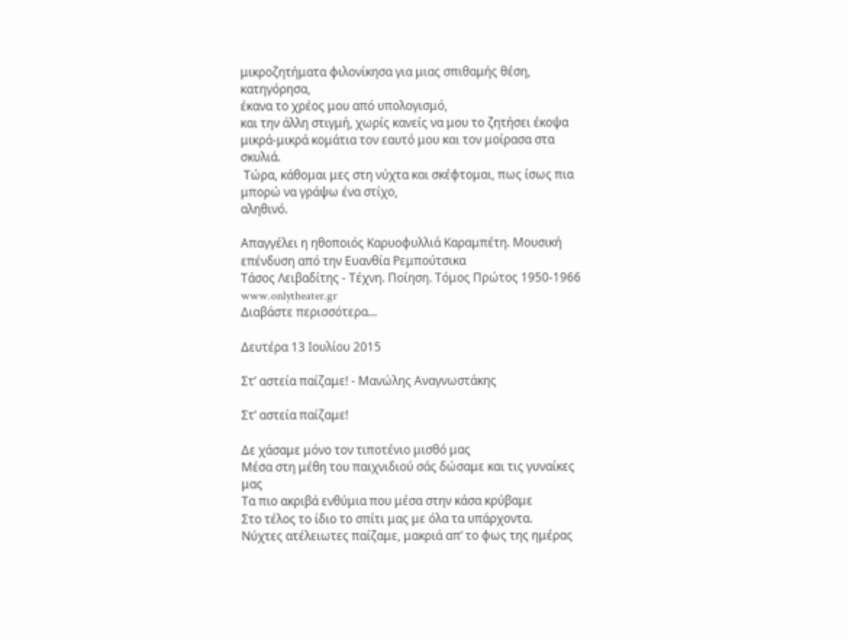μικροζητήματα φιλονίκησα για μιας σπιθαμής θέση, κατηγόρησα,
έκανα το χρέος μου από υπολογισμό,
και την άλλη στιγμή, χωρίς κανείς να μου το ζητήσει έκοψα μικρά-μικρά κομάτια τον εαυτό μου και τον μοίρασα στα σκυλιά.
 Tώρα, κάθομαι μες στη νύχτα και σκέφτομαι, πως ίσως πια μπορώ να γράψω ένα στίχο,
αληθινό.

Απαγγέλει η ηθοποιός Καρυοφυλλιά Καραμπέτη. Μουσική επένδυση από την Ευανθία Ρεμπούτσικα
Τάσος Λειβαδίτης - Τέχνη. Ποίηση. Τόμος Πρώτος 1950-1966
www.onlytheater.gr
Διαβάστε περισσότερα...

Δευτέρα 13 Ιουλίου 2015

Στ’ αστεία παίζαμε! - Μανώλης Αναγνωστάκης

Στ’ αστεία παίζαμε!

Δε χάσαμε μόνο τον τιποτένιο μισθό μας
Μέσα στη μέθη του παιχνιδιού σάς δώσαμε και τις γυναίκες μας
Τα πιο ακριβά ενθύμια που μέσα στην κάσα κρύβαμε
Στο τέλος το ίδιο το σπίτι μας με όλα τα υπάρχοντα.
Νύχτες ατέλειωτες παίζαμε, μακριά απ’ το φως της ημέρας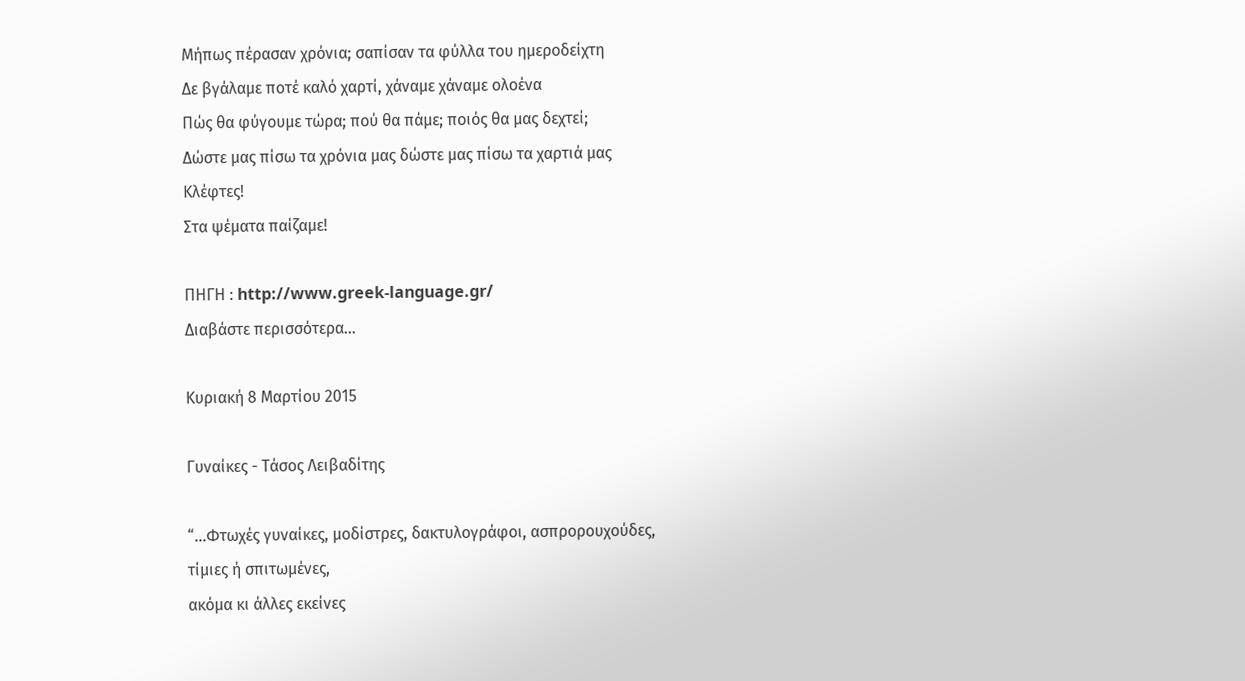Μήπως πέρασαν χρόνια; σαπίσαν τα φύλλα του ημεροδείχτη
Δε βγάλαμε ποτέ καλό χαρτί, χάναμε χάναμε ολοένα
Πώς θα φύγουμε τώρα; πού θα πάμε; ποιός θα μας δεχτεί;
Δώστε μας πίσω τα χρόνια μας δώστε μας πίσω τα χαρτιά μας
Κλέφτες!
Στα ψέματα παίζαμε!

ΠΗΓΗ : http://www.greek-language.gr/
Διαβάστε περισσότερα...

Κυριακή 8 Μαρτίου 2015

Γυναίκες - Τάσος Λειβαδίτης

“…Φτωχές γυναίκες, μοδίστρες, δακτυλογράφοι, ασπρορουχούδες,
τίμιες ή σπιτωμένες,
ακόμα κι άλλες εκείνες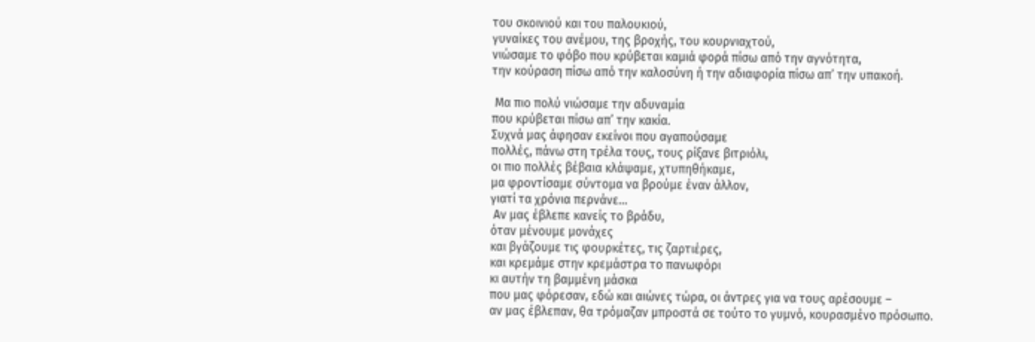του σκοινιού και του παλουκιού,
γυναίκες του ανέμου, της βροχής, του κουρνιαχτού,
νιώσαμε το φόβο που κρύβεται καμιά φορά πίσω από την αγνότητα,
την κούραση πίσω από την καλοσύνη ή την αδιαφορία πίσω απ’ την υπακοή.

 Μα πιο πολύ νιώσαμε την αδυναμία
που κρύβεται πίσω απ’ την κακία.
Συχνά μας άφησαν εκείνοι που αγαπούσαμε
πολλές, πάνω στη τρέλα τους, τους ρίξανε βιτριόλι,
οι πιο πολλές βέβαια κλάψαμε, χτυπηθήκαμε,
μα φροντίσαμε σύντομα να βρούμε έναν άλλον,
γιατί τα χρόνια περνάνε…
 Αν μας έβλεπε κανείς το βράδυ,
όταν μένουμε μονάχες
και βγάζουμε τις φουρκέτες, τις ζαρτιέρες,
και κρεμάμε στην κρεμάστρα το πανωφόρι
κι αυτήν τη βαμμένη μάσκα
που μας φόρεσαν, εδώ και αιώνες τώρα, οι άντρες για να τους αρέσουμε –
αν μας έβλεπαν, θα τρόμαζαν μπροστά σε τούτο το γυμνό, κουρασμένο πρόσωπο.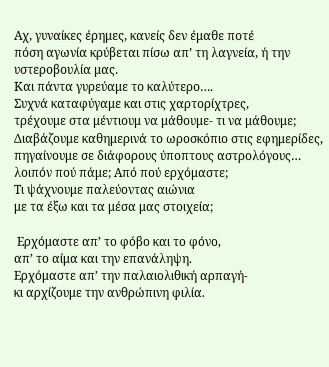Αχ, γυναίκες έρημες, κανείς δεν έμαθε ποτέ
πόση αγωνία κρύβεται πίσω απ’ τη λαγνεία, ή την υστεροβουλία μας.
Και πάντα γυρεύαμε το καλύτερο….
Συχνά καταφύγαμε και στις χαρτορίχτρες,
τρέχουμε στα μέντιουμ να μάθουμε- τι να μάθουμε;
Διαβάζουμε καθημερινά το ωροσκόπιο στις εφημερίδες,
πηγαίνουμε σε διάφορους ύποπτους αστρολόγους…
λοιπόν πού πάμε; Από πού ερχόμαστε;
Τι ψάχνουμε παλεύοντας αιώνια
με τα έξω και τα μέσα μας στοιχεία;

 Ερχόμαστε απ’ το φόβο και το φόνο,
απ’ το αίμα και την επανάληψη.
Ερχόμαστε απ’ την παλαιολιθική αρπαγή-
κι αρχίζουμε την ανθρώπινη φιλία.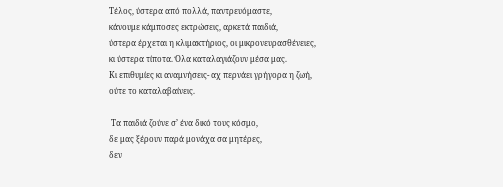Τέλος, ύστερα από πολλά, παντρευόμαστε,
κάνουμε κάμποσες εκτρώσεις, αρκετά παιδιά,
ύστερα έρχεται η κλιμακτήριος, οι μικρονευρασθένειες,
κι ύστερα τίποτα. Όλα καταλαγιάζουν μέσα μας.
Κι επιθυμίες κι αναμνήσεις- αχ περνάει γρήγορα η ζωή,
ούτε το καταλαβαίνεις.

 Τα παιδιά ζούνε σ’ ένα δικό τους κόσμο,
δε μας ξέρουν παρά μονάχα σα μητέρες,
δεν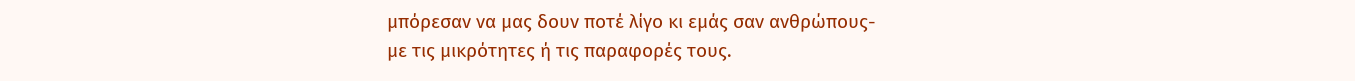μπόρεσαν να μας δουν ποτέ λίγο κι εμάς σαν ανθρώπους-
με τις μικρότητες ή τις παραφορές τους.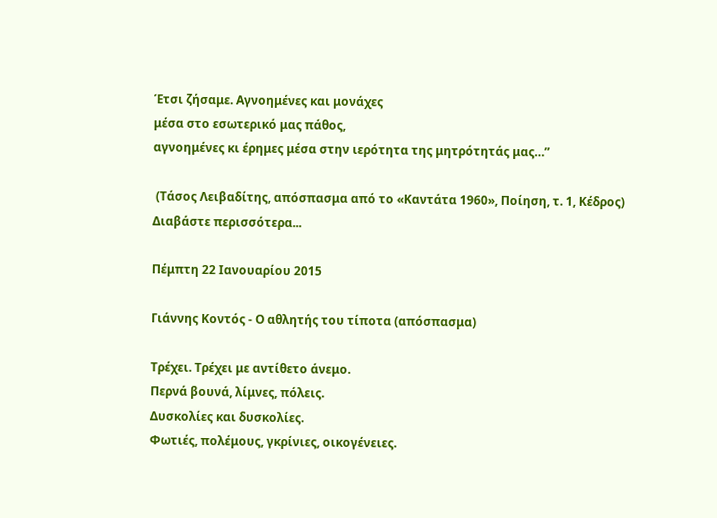Έτσι ζήσαμε. Αγνοημένες και μονάχες
μέσα στο εσωτερικό μας πάθος,
αγνοημένες κι έρημες μέσα στην ιερότητα της μητρότητάς μας…”

 (Τάσος Λειβαδίτης, απόσπασμα από το «Καντάτα 1960», Ποίηση, τ. 1, Κέδρος)
Διαβάστε περισσότερα...

Πέμπτη 22 Ιανουαρίου 2015

Γιάννης Κοντός - Ο αθλητής του τίποτα (απόσπασμα)

Τρέχει. Τρέχει με αντίθετο άνεμο.
Περνά βουνά, λίμνες, πόλεις.
Δυσκολίες και δυσκολίες.
Φωτιές, πολέμους, γκρίνιες, οικογένειες.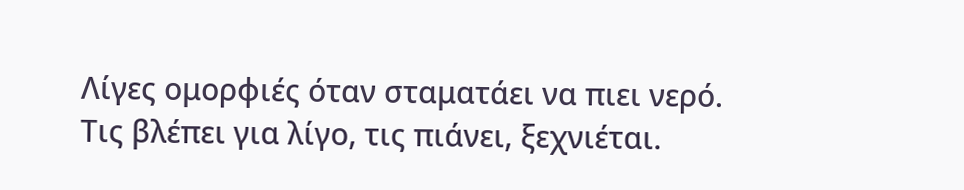Λίγες ομορφιές όταν σταματάει να πιει νερό.
Τις βλέπει για λίγο, τις πιάνει, ξεχνιέται.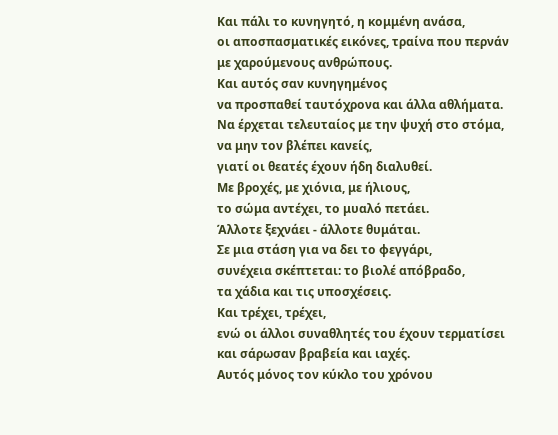Και πάλι το κυνηγητό, η κομμένη ανάσα,
οι αποσπασματικές εικόνες, τραίνα που περνάν
με χαρούμενους ανθρώπους.
Και αυτός σαν κυνηγημένος
να προσπαθεί ταυτόχρονα και άλλα αθλήματα.
Να έρχεται τελευταίος με την ψυχή στο στόμα,
να μην τον βλέπει κανείς,
γιατί οι θεατές έχουν ήδη διαλυθεί.
Με βροχές, με χιόνια, με ήλιους,
το σώμα αντέχει, το μυαλό πετάει.
Άλλοτε ξεχνάει - άλλοτε θυμάται.
Σε μια στάση για να δει το φεγγάρι,
συνέχεια σκέπτεται: το βιολέ απόβραδο,
τα χάδια και τις υποσχέσεις.
Και τρέχει, τρέχει,
ενώ οι άλλοι συναθλητές του έχουν τερματίσει
και σάρωσαν βραβεία και ιαχές.
Αυτός μόνος τον κύκλο του χρόνου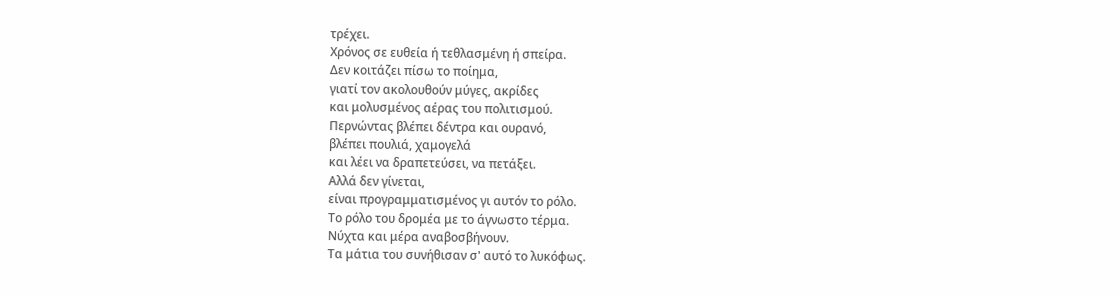τρέχει.
Χρόνος σε ευθεία ή τεθλασμένη ή σπείρα.
Δεν κοιτάζει πίσω το ποίημα,
γιατί τον ακολουθούν μύγες, ακρίδες
και μολυσμένος αέρας του πολιτισμού.
Περνώντας βλέπει δέντρα και ουρανό,
βλέπει πουλιά, χαμογελά
και λέει να δραπετεύσει, να πετάξει.
Αλλά δεν γίνεται,
είναι προγραμματισμένος γι αυτόν το ρόλο.
Το ρόλο του δρομέα με το άγνωστο τέρμα.
Νύχτα και μέρα αναβοσβήνουν.
Τα μάτια του συνήθισαν σ' αυτό το λυκόφως.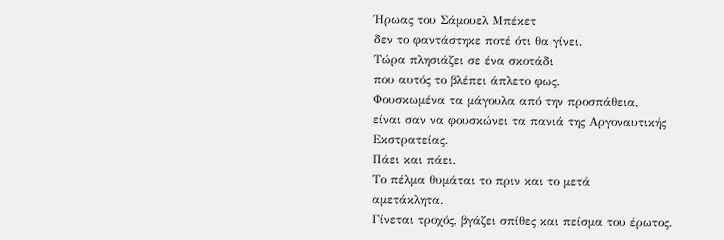Ήρωας του Σάμουελ Μπέκετ
δεν το φαντάστηκε ποτέ ότι θα γίνει.
Τώρα πλησιάζει σε ένα σκοτάδι
που αυτός το βλέπει άπλετο φως.
Φουσκωμένα τα μάγουλα από την προσπάθεια,
είναι σαν να φουσκώνει τα πανιά της Αργοναυτικής Εκστρατείας.
Πάει και πάει.
Το πέλμα θυμάται το πριν και το μετά
αμετάκλητα.
Γίνεται τροχός, βγάζει σπίθες και πείσμα του έρωτος.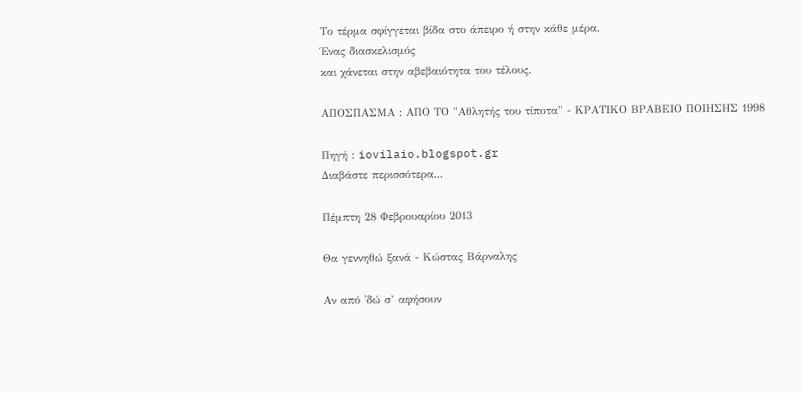Το τέρμα σφίγγεται βίδα στο άπειρο ή στην κάθε μέρα.
Ένας διασκελισμός
και χάνεται στην αβεβαιότητα του τέλους.

ΑΠΟΣΠΑΣΜΑ : ΑΠΟ ΤΟ "Αθλητής του τίποτα" - ΚΡΑΤΙΚΟ ΒΡΑΒΕΙΟ ΠΟΙΗΣΗΣ 1998

Πηγή : iovilaio.blogspot.gr
Διαβάστε περισσότερα...

Πέμπτη 28 Φεβρουαρίου 2013

Θα γεννηθώ ξανά - Κώστας Βάρναλης

Αν από 'δώ σ’ αφήσουν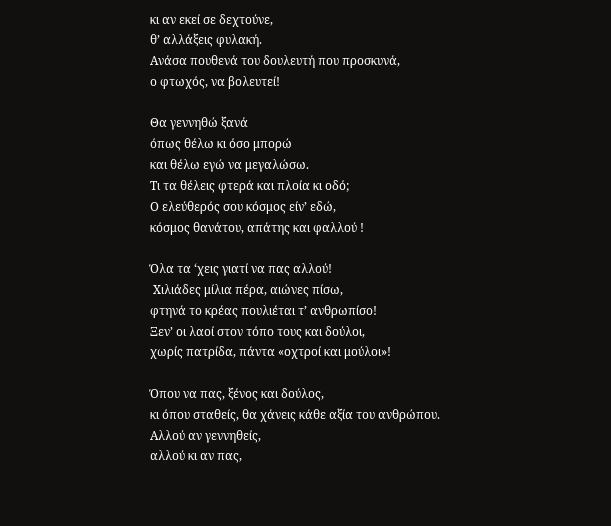κι αν εκεί σε δεχτούνε,
θ’ αλλάξεις φυλακή.
Ανάσα πουθενά του δουλευτή που προσκυνά,
ο φτωχός, να βολευτεί!

Θα γεννηθώ ξανά
όπως θέλω κι όσο μπορώ
και θέλω εγώ να μεγαλώσω.
Τι τα θέλεις φτερά και πλοία κι οδό;
Ο ελεύθερός σου κόσμος είν’ εδώ,
κόσμος θανάτου, απάτης και φαλλού !

Όλα τα ‘χεις γιατί να πας αλλού!
 Χιλιάδες μίλια πέρα, αιώνες πίσω,
φτηνά το κρέας πουλιέται τ’ ανθρωπίσο!
Ξεν’ οι λαοί στον τόπο τους και δούλοι,
χωρίς πατρίδα, πάντα «οχτροί και μούλοι»!

Όπου να πας, ξένος και δούλος,
κι όπου σταθείς, θα χάνεις κάθε αξία του ανθρώπου.
Αλλού αν γεννηθείς,
αλλού κι αν πας,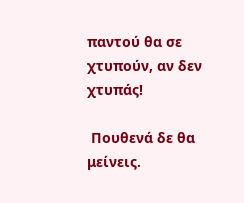παντού θα σε χτυπούν, αν δεν χτυπάς!

 Πουθενά δε θα μείνεις.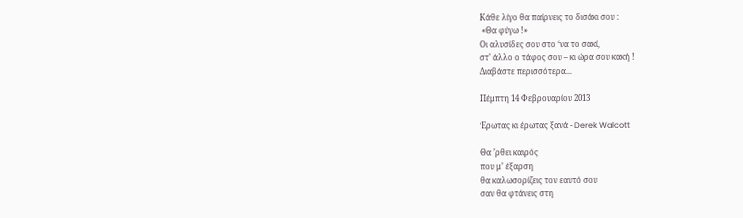Κάθε λίγο θα παίρνεις το δισάκι σου :
 «Θα φύγω !»
Οι αλυσίδες σου στο ‘να το σακί,
στ’ άλλο ο τάφος σου – κι ώρα σου κακή !
Διαβάστε περισσότερα...

Πέμπτη 14 Φεβρουαρίου 2013

Έρωτας κι έρωτας ξανά - Derek Walcott

Θα ’ρθει καιρός
που μ’ έξαρση
θα καλωσορίζεις τον εαυτό σου
σαν θα φτάνεις στη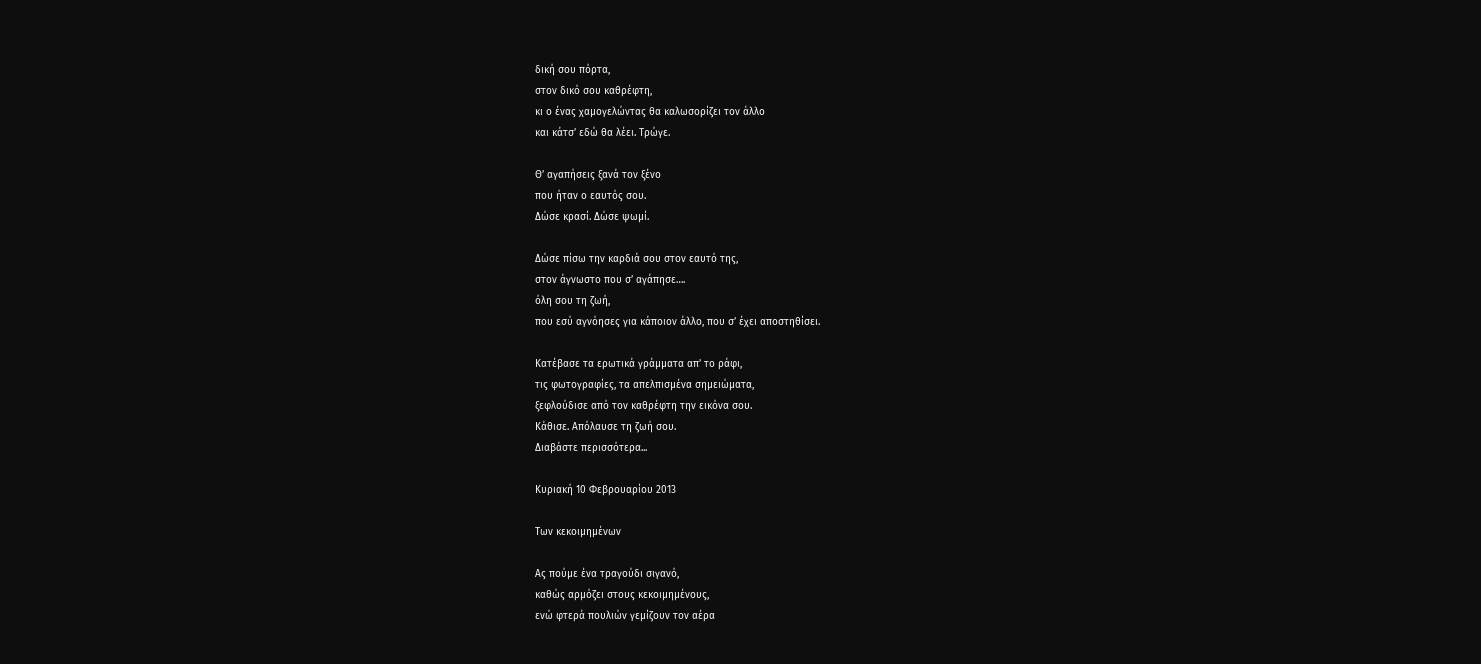δική σου πόρτα,
στον δικό σου καθρέφτη,
κι ο ένας χαμογελώντας θα καλωσορίζει τον άλλο
και κάτσ’ εδώ θα λέει. Τρώγε.

Θ’ αγαπήσεις ξανά τον ξένο
που ήταν ο εαυτός σου.
Δώσε κρασί. Δώσε ψωμί.

Δώσε πίσω την καρδιά σου στον εαυτό της,
στον άγνωστο που σ’ αγάπησε….
όλη σου τη ζωή,
που εσύ αγνόησες για κάποιον άλλο, που σ’ έχει αποστηθίσει.

Κατέβασε τα ερωτικά γράμματα απ’ το ράφι,
τις φωτογραφίες, τα απελπισμένα σημειώματα,
ξεφλούδισε από τον καθρέφτη την εικόνα σου.
Κάθισε. Απόλαυσε τη ζωή σου.
Διαβάστε περισσότερα...

Κυριακή 10 Φεβρουαρίου 2013

Των κεκοιμημένων

Ας πούμε ένα τραγούδι σιγανό,
καθώς αρμόζει στους κεκοιμημένους,
ενώ φτερά πουλιών γεμίζουν τον αέρα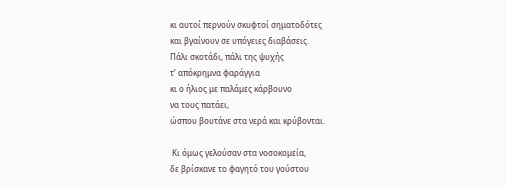κι αυτοί περνούν σκυφτοί σηματοδότες
και βγαίνουν σε υπόγειες διαβάσεις.
Πάλι σκοτάδι, πάλι της ψυχής
τ’ απόκρημνα φαράγγια
κι ο ήλιος με παλάμες κάρβουνο
να τους πατάει,
ώσπου βουτάνε στα νερά και κρύβονται.

 Κι όμως γελούσαν στα νοσοκομεία,
δε βρίσκανε το φαγητό του γούστου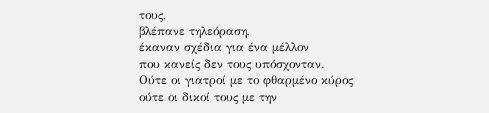τους,
βλέπανε τηλεόραση,
έκαναν σχέδια για ένα μέλλον
που κανείς δεν τους υπόσχονταν.
Ούτε οι γιατροί με το φθαρμένο κύρος
ούτε οι δικοί τους με την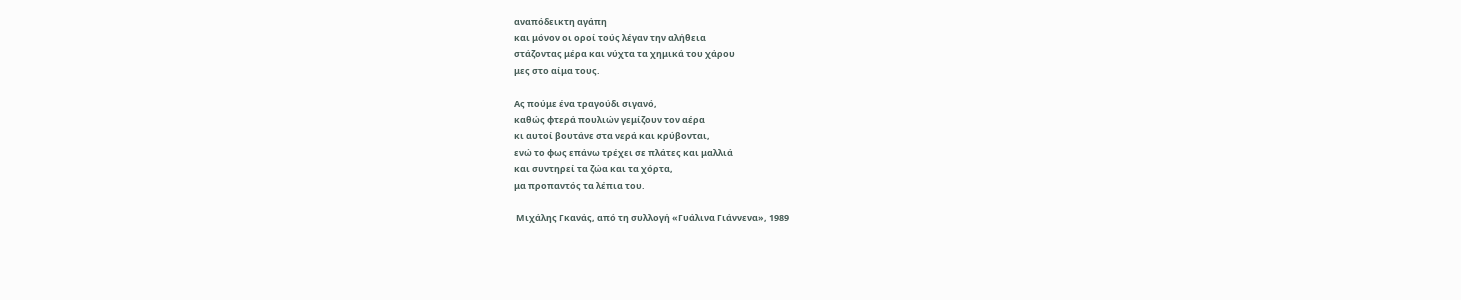αναπόδεικτη αγάπη
και μόνον οι οροί τούς λέγαν την αλήθεια
στάζοντας μέρα και νύχτα τα χημικά του χάρου
μες στο αίμα τους.

Ας πούμε ένα τραγούδι σιγανό,
καθώς φτερά πουλιών γεμίζουν τον αέρα
κι αυτοί βουτάνε στα νερά και κρύβονται,
ενώ το φως επάνω τρέχει σε πλάτες και μαλλιά
και συντηρεί τα ζώα και τα χόρτα,
μα προπαντός τα λέπια του.

 Μιχάλης Γκανάς, από τη συλλογή «Γυάλινα Γιάννενα», 1989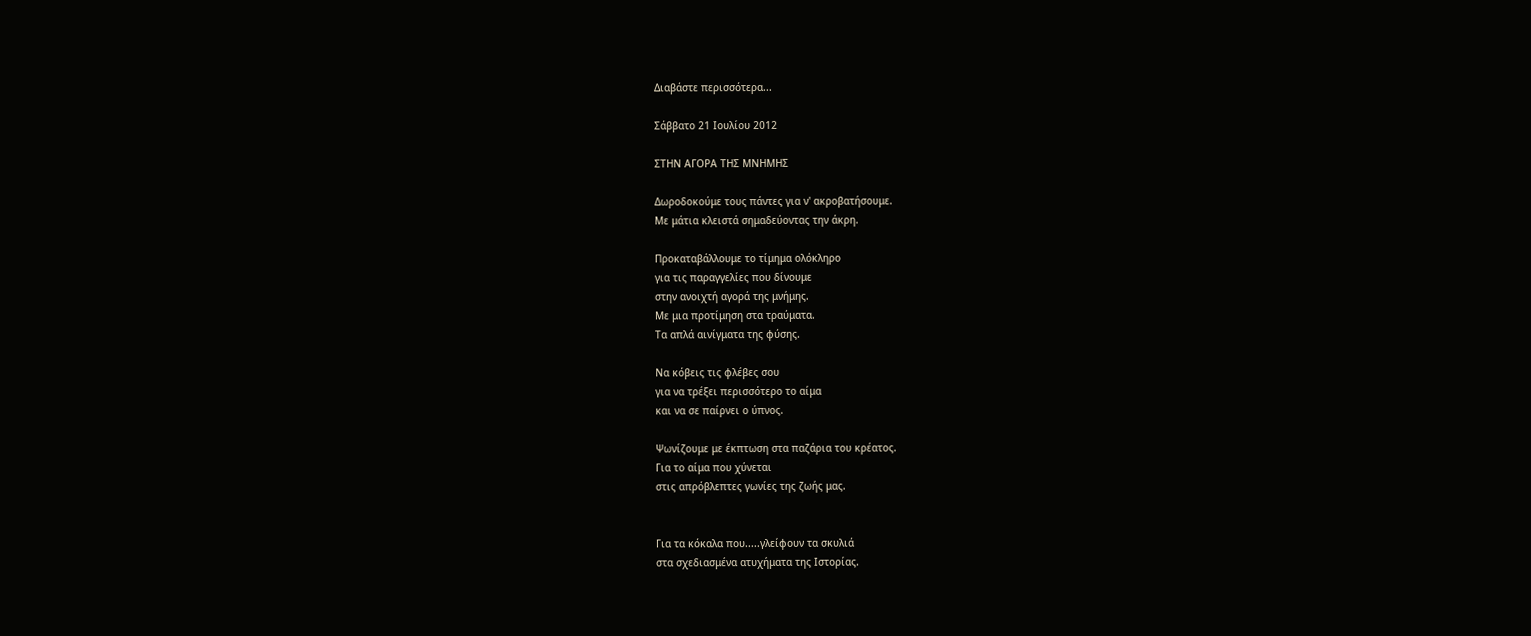Διαβάστε περισσότερα...

Σάββατο 21 Ιουλίου 2012

ΣΤΗΝ ΑΓΟΡΑ ΤΗΣ ΜΝΗΜΗΣ

Δωροδοκούμε τους πάντες για ν' ακροβατήσουμε.
Με μάτια κλειστά σημαδεύοντας την άκρη.

Προκαταβάλλουμε το τίμημα ολόκληρο
για τις παραγγελίες που δίνουμε
στην ανοιχτή αγορά της μνήμης.
Με μια προτίμηση στα τραύματα.
Τα απλά αινίγματα της φύσης.

Να κόβεις τις φλέβες σου
για να τρέξει περισσότερο το αίμα
και να σε παίρνει ο ύπνος.

Ψωνίζουμε με έκπτωση στα παζάρια του κρέατος.
Για το αίμα που χύνεται
στις απρόβλεπτες γωνίες της ζωής μας.


Για τα κόκαλα που.....γλείφουν τα σκυλιά
στα σχεδιασμένα ατυχήματα της Ιστορίας.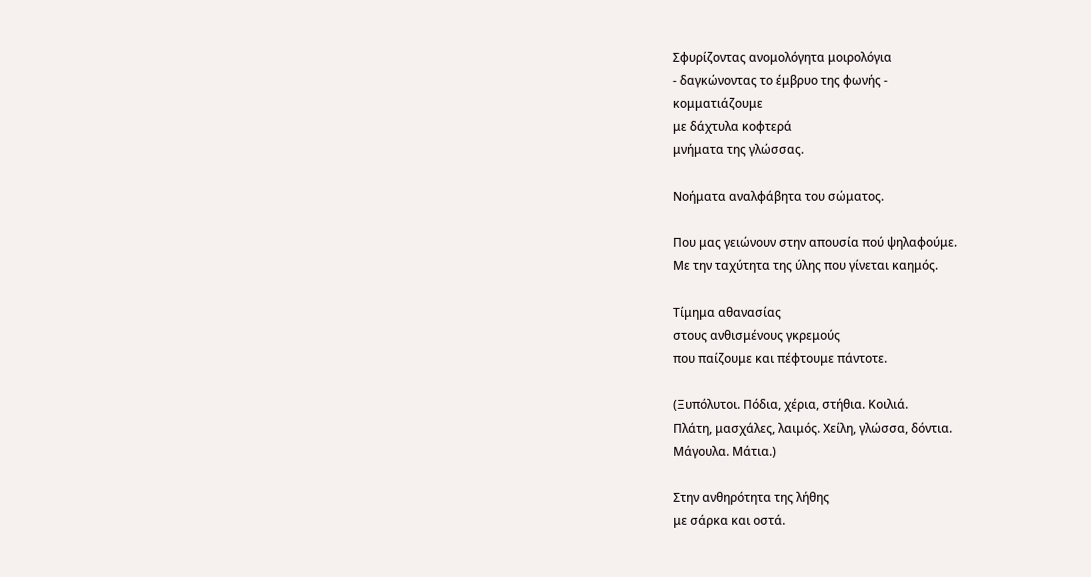Σφυρίζοντας ανομολόγητα μοιρολόγια
- δαγκώνοντας το έμβρυο της φωνής -
κομματιάζουμε
με δάχτυλα κοφτερά
μνήματα της γλώσσας.

Νοήματα αναλφάβητα του σώματος.

Που μας γειώνουν στην απουσία πού ψηλαφούμε.
Με την ταχύτητα της ύλης που γίνεται καημός.

Τίμημα αθανασίας
στους ανθισμένους γκρεμούς
που παίζουμε και πέφτουμε πάντοτε.

(Ξυπόλυτοι. Πόδια, χέρια, στήθια. Κοιλιά.
Πλάτη, μασχάλες, λαιμός. Χείλη, γλώσσα, δόντια.
Μάγουλα. Μάτια.)

Στην ανθηρότητα της λήθης
με σάρκα και οστά.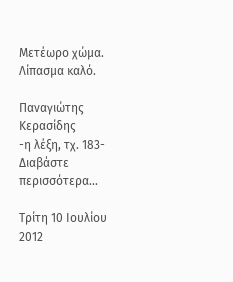Μετέωρο χώμα.
Λίπασμα καλό.

Παναγιώτης Κερασίδης
-η λέξη, τχ. 183-
Διαβάστε περισσότερα...

Τρίτη 10 Ιουλίου 2012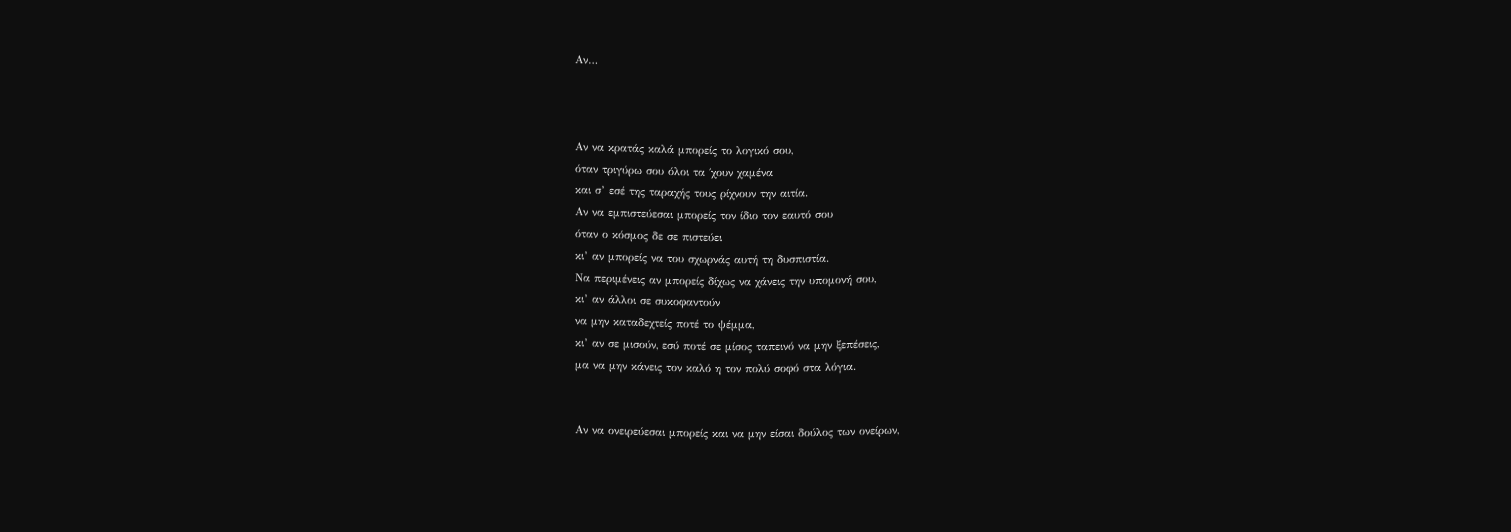Αν…



Αν να κρατάς καλά μπορείς το λογικό σου,
όταν τριγύρω σου όλοι τα ΄χουν χαμένα
και σ’ εσέ της ταραχής τους ρίχνουν την αιτία.
Αν να εμπιστεύεσαι μπορείς τον ίδιο τον εαυτό σου
όταν ο κόσμος δε σε πιστεύει
κι’ αν μπορείς να του σχωρνάς αυτή τη δυσπιστία.
Να περιμένεις αν μπορείς δίχως να χάνεις την υπομονή σου,
κι’ αν άλλοι σε συκοφαντούν
να μην καταδεχτείς ποτέ το ψέμμα,
κι’ αν σε μισούν, εσύ ποτέ σε μίσος ταπεινό να μην ξεπέσεις,
μα να μην κάνεις τον καλό η τον πολύ σοφό στα λόγια.


Αν να ονειρεύεσαι μπορείς και να μην είσαι δούλος των ονείρων,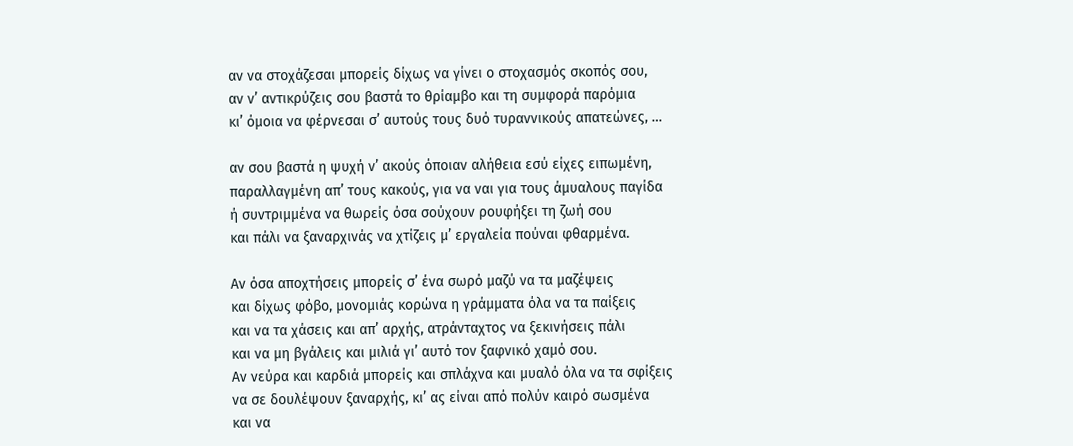αν να στοχάζεσαι μπορείς δίχως να γίνει ο στοχασμός σκοπός σου,
αν ν’ αντικρύζεις σου βαστά το θρίαμβο και τη συμφορά παρόμια
κι’ όμοια να φέρνεσαι σ’ αυτούς τους δυό τυραννικούς απατεώνες, …

αν σου βαστά η ψυχή ν’ ακούς όποιαν αλήθεια εσύ είχες ειπωμένη,
παραλλαγμένη απ’ τους κακούς, για να ναι για τους άμυαλους παγίδα
ή συντριμμένα να θωρείς όσα σούχουν ρουφήξει τη ζωή σου
και πάλι να ξαναρχινάς να χτίζεις μ’ εργαλεία πούναι φθαρμένα.

Αν όσα αποχτήσεις μπορείς σ’ ένα σωρό μαζύ να τα μαζέψεις
και δίχως φόβο, μονομιάς κορώνα η γράμματα όλα να τα παίξεις
και να τα χάσεις και απ’ αρχής, ατράνταχτος να ξεκινήσεις πάλι
και να μη βγάλεις και μιλιά γι’ αυτό τον ξαφνικό χαμό σου.
Αν νεύρα και καρδιά μπορείς και σπλάχνα και μυαλό όλα να τα σφίξεις
να σε δουλέψουν ξαναρχής, κι’ ας είναι από πολύν καιρό σωσμένα
και να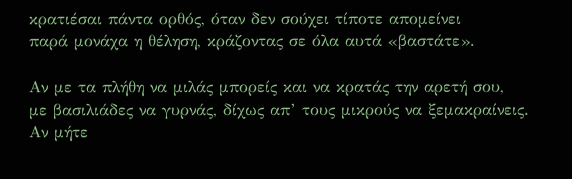κρατιέσαι πάντα ορθός, όταν δεν σούχει τίποτε απομείνει
παρά μονάχα η θέληση, κράζοντας σε όλα αυτά «βαστάτε».

Αν με τα πλήθη να μιλάς μπορείς και να κρατάς την αρετή σου,
με βασιλιάδες να γυρνάς, δίχως απ’ τους μικρούς να ξεμακραίνεις.
Αν μήτε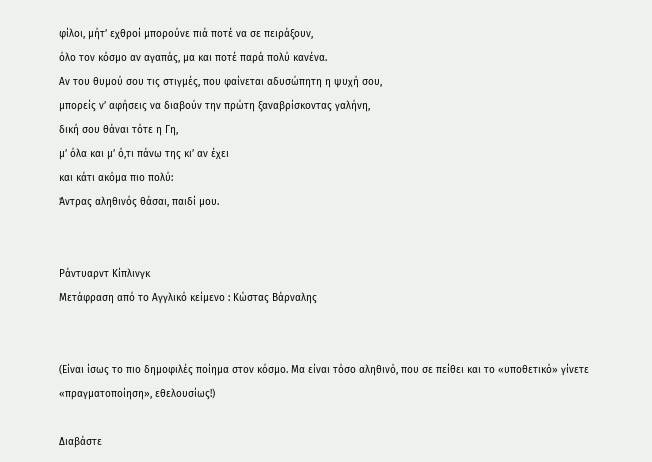φίλοι, μήτ’ εχθροί μπορούνε πιά ποτέ να σε πειράξουν,
όλο τον κόσμο αν αγαπάς, μα και ποτέ παρά πολύ κανένα.
Αν του θυμού σου τις στιγμές, που φαίνεται αδυσώπητη η ψυχή σου,
μπορείς ν’ αφήσεις να διαβούν την πρώτη ξαναβρίσκοντας γαλήνη,
δική σου θάναι τότε η Γη,
μ’ όλα και μ’ ό,τι πάνω της κι’ αν έχει
και κάτι ακόμα πιο πολύ:
Άντρας αληθινός θάσαι, παιδί μου.


Ράντυαρντ Κίπλινγκ
Μετάφραση από το Αγγλικό κείμενο : Κώστας Βάρναλης


(Είναι ίσως το πιο δημοφιλές ποίημα στον κόσμο. Μα είναι τόσο αληθινό, που σε πείθει και το «υποθετικό» γίνετε «πραγματοποίηση», εθελουσίως!)

Διαβάστε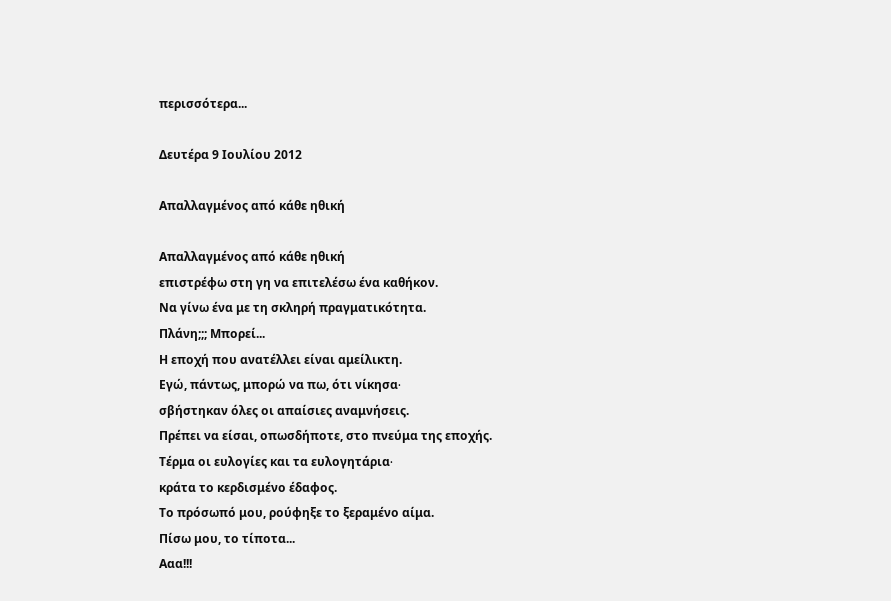περισσότερα...

Δευτέρα 9 Ιουλίου 2012

Απαλλαγμένος από κάθε ηθική

Απαλλαγμένος από κάθε ηθική
επιστρέφω στη γη να επιτελέσω ένα καθήκον.
Να γίνω ένα με τη σκληρή πραγματικότητα.
Πλάνη;;; Μπορεί...
Η εποχή που ανατέλλει είναι αμείλικτη.
Εγώ, πάντως, μπορώ να πω, ότι νίκησα∙
σβήστηκαν όλες οι απαίσιες αναμνήσεις.
Πρέπει να είσαι, οπωσδήποτε, στο πνεύμα της εποχής.
Τέρμα οι ευλογίες και τα ευλογητάρια∙
κράτα το κερδισμένο έδαφος.
Το πρόσωπό μου, ρούφηξε το ξεραμένο αίμα.
Πίσω μου, το τίποτα...
Ααα!!!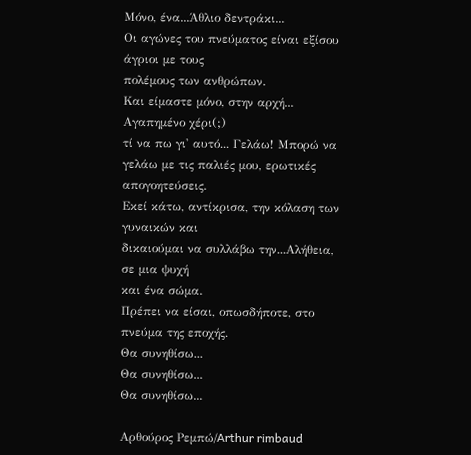Μόνο, ένα...Άθλιο δεντράκι...
Οι αγώνες του πνεύματος είναι εξίσου άγριοι με τους
πολέμους των ανθρώπων.
Και είμαστε μόνο, στην αρχή...
Αγαπημένο χέρι(;)
τί να πω γι' αυτό... Γελάω! Μπορώ να γελάω με τις παλιές μου, ερωτικές απογοητεύσεις.
Εκεί κάτω, αντίκρισα, την κόλαση των γυναικών και
δικαιούμαι να συλλάβω την...Αλήθεια,
σε μια ψυχή
και ένα σώμα.
Πρέπει να είσαι, οπωσδήποτε, στο πνεύμα της εποχής.
Θα συνηθίσω...
Θα συνηθίσω...
Θα συνηθίσω...

Αρθούρος Ρεμπώ/Arthur rimbaud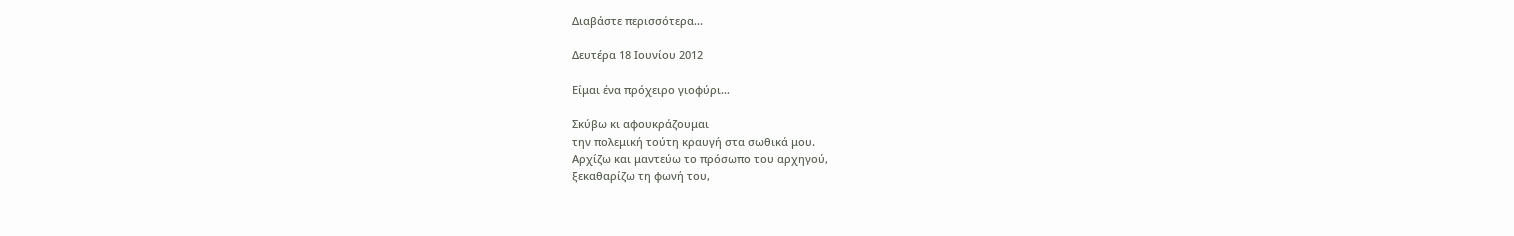Διαβάστε περισσότερα...

Δευτέρα 18 Ιουνίου 2012

Είμαι ένα πρόχειρο γιοφύρι…

Σκύβω κι αφουκράζουμαι
την πολεμική τούτη κραυγή στα σωθικά μου.
Αρχίζω και μαντεύω το πρόσωπο του αρχηγού,
ξεκαθαρίζω τη φωνή του,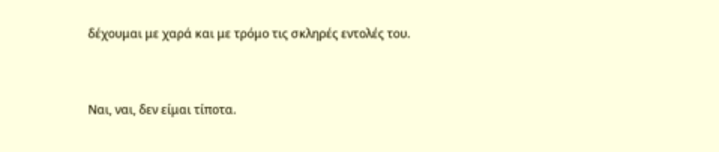δέχουμαι με χαρά και με τρόμο τις σκληρές εντολές του.


Ναι, ναι, δεν είμαι τίποτα.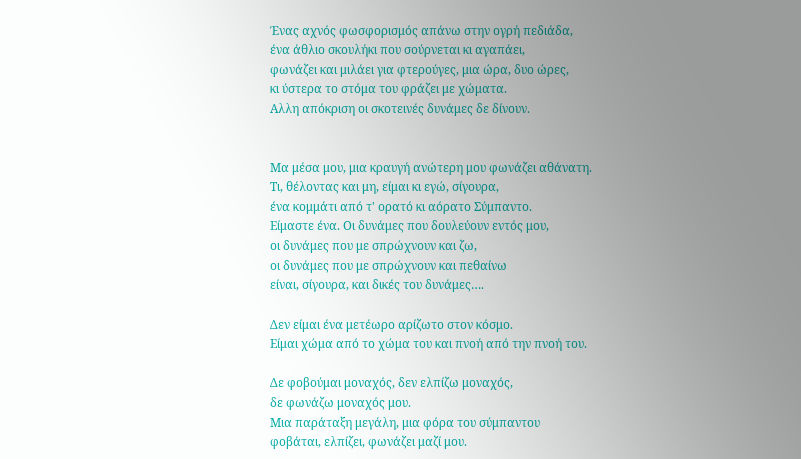Ένας αχνός φωσφορισμός απάνω στην ογρή πεδιάδα,
ένα άθλιο σκουλήκι που σούρνεται κι αγαπάει,
φωνάζει και μιλάει για φτερούγες, μια ώρα, δυο ώρες,
κι ύστερα το στόμα του φράζει με χώματα.
Αλλη απόκριση οι σκοτεινές δυνάμες δε δίνουν.


Μα μέσα μου, μια κραυγή ανώτερη μου φωνάζει αθάνατη.
Τι, θέλοντας και μη, είμαι κι εγώ, σίγουρα,
ένα κομμάτι από τ' ορατό κι αόρατο Σύμπαντο.
Είμαστε ένα. Οι δυνάμες που δουλεύουν εντός μου,
οι δυνάμες που με σπρώχνουν και ζω,
οι δυνάμες που με σπρώχνουν και πεθαίνω
είναι, σίγουρα, και δικές του δυνάμες….

Δεν είμαι ένα μετέωρο αρίζωτο στον κόσμο.
Είμαι χώμα από το χώμα του και πνοή από την πνοή του.

Δε φοβούμαι μοναχός, δεν ελπίζω μοναχός,
δε φωνάζω μοναχός μου.
Μια παράταξη μεγάλη, μια φόρα του σύμπαντου
φοβάται, ελπίζει, φωνάζει μαζί μου.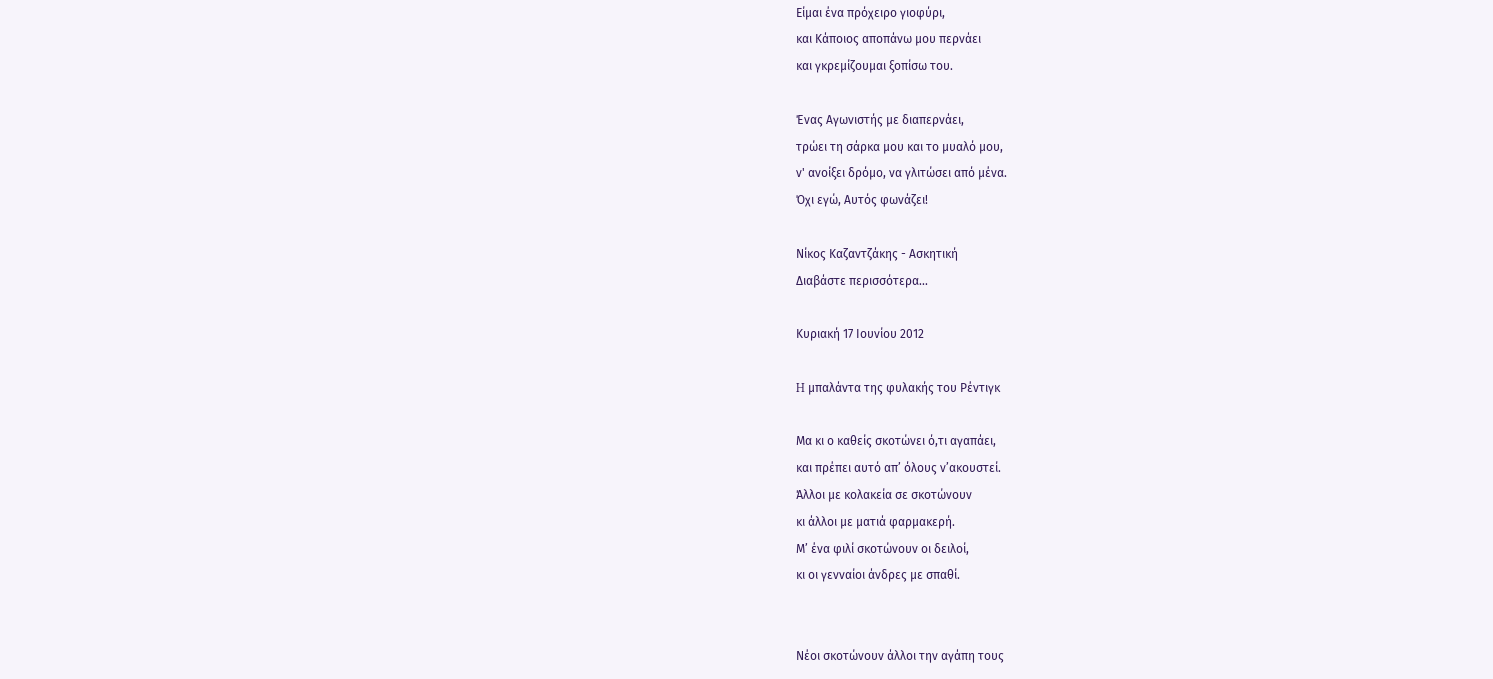Είμαι ένα πρόχειρο γιοφύρι,
και Κάποιος αποπάνω μου περνάει
και γκρεμίζουμαι ξοπίσω του.

Ένας Αγωνιστής με διαπερνάει,
τρώει τη σάρκα μου και το μυαλό μου,
ν' ανοίξει δρόμο, να γλιτώσει από μένα.
Όχι εγώ, Αυτός φωνάζει!

Νίκος Καζαντζάκης - Ασκητική
Διαβάστε περισσότερα...

Κυριακή 17 Ιουνίου 2012

H μπαλάντα της φυλακής του Ρέντιγκ

Μα κι ο καθείς σκοτώνει ό,τι αγαπάει,
και πρέπει αυτό απ’ όλους ν’ακουστεί.
Άλλοι με κολακεία σε σκοτώνουν
κι άλλοι με ματιά φαρμακερή.
Μ’ ένα φιλί σκοτώνουν οι δειλοί,
κι οι γενναίοι άνδρες με σπαθί.


Νέοι σκοτώνουν άλλοι την αγάπη τους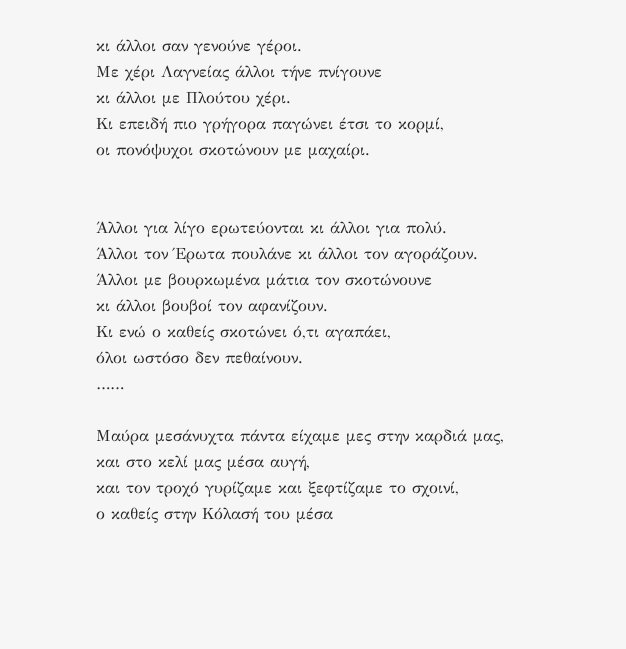κι άλλοι σαν γενούνε γέροι.
Με χέρι Λαγνείας άλλοι τήνε πνίγουνε
κι άλλοι με Πλούτου χέρι.
Κι επειδή πιο γρήγορα παγώνει έτσι το κορμί,
οι πονόψυχοι σκοτώνουν με μαχαίρι.


Άλλοι για λίγο ερωτεύονται κι άλλοι για πολύ.
Άλλοι τον Έρωτα πουλάνε κι άλλοι τον αγοράζουν.
Άλλοι με βουρκωμένα μάτια τον σκοτώνουνε
κι άλλοι βουβοί τον αφανίζουν.
Κι ενώ ο καθείς σκοτώνει ό,τι αγαπάει,
όλοι ωστόσο δεν πεθαίνουν.
……

Μαύρα μεσάνυχτα πάντα είχαμε μες στην καρδιά μας,
και στο κελί μας μέσα αυγή,
και τον τροχό γυρίζαμε και ξεφτίζαμε το σχοινί,
ο καθείς στην Κόλασή του μέσα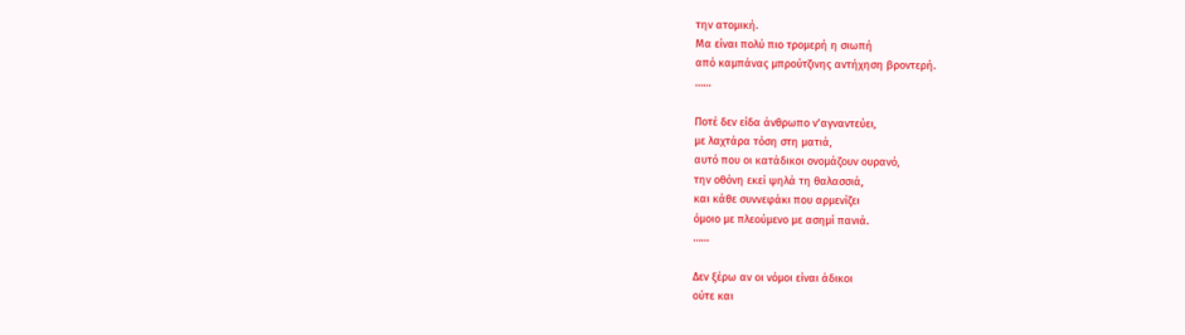την ατομική.
Μα είναι πολύ πιο τρομερή η σιωπή
από καμπάνας μπρούτζινης αντήχηση βροντερή.
……

Ποτέ δεν είδα άνθρωπο ν’αγναντεύει,
με λαχτάρα τόση στη ματιά,
αυτό που οι κατάδικοι ονομάζουν ουρανό,
την οθόνη εκεί ψηλά τη θαλασσιά,
και κάθε συννεφάκι που αρμενίζει
όμοιο με πλεούμενο με ασημί πανιά.
……

Δεν ξέρω αν οι νόμοι είναι άδικοι
ούτε και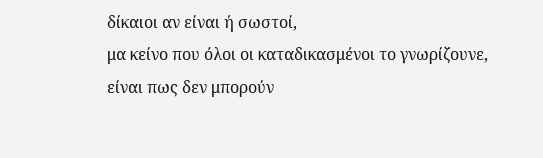δίκαιοι αν είναι ή σωστοί,
μα κείνο που όλοι οι καταδικασμένοι το γνωρίζουνε,
είναι πως δεν μπορούν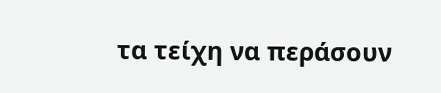τα τείχη να περάσουν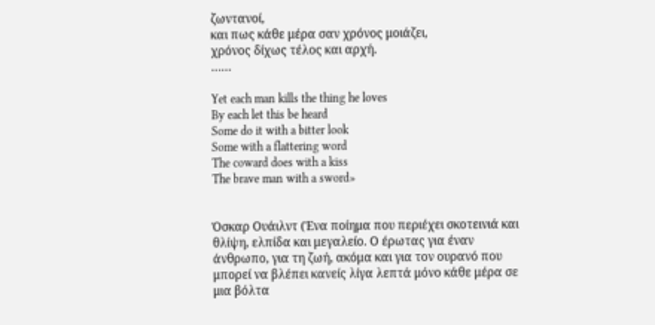ζωντανοί,
και πως κάθε μέρα σαν χρόνος μοιάζει,
χρόνος δίχως τέλος και αρχή.
……

Yet each man kills the thing he loves
By each let this be heard
Some do it with a bitter look
Some with a flattering word
The coward does with a kiss
The brave man with a sword»


Όσκαρ Ουάιλντ (Ένα ποίημα που περιέχει σκοτεινιά και θλίψη, ελπίδα και μεγαλείο. Ο έρωτας για έναν άνθρωπο, για τη ζωή, ακόμα και για τον ουρανό που μπορεί να βλέπει κανείς λίγα λεπτά μόνο κάθε μέρα σε μια βόλτα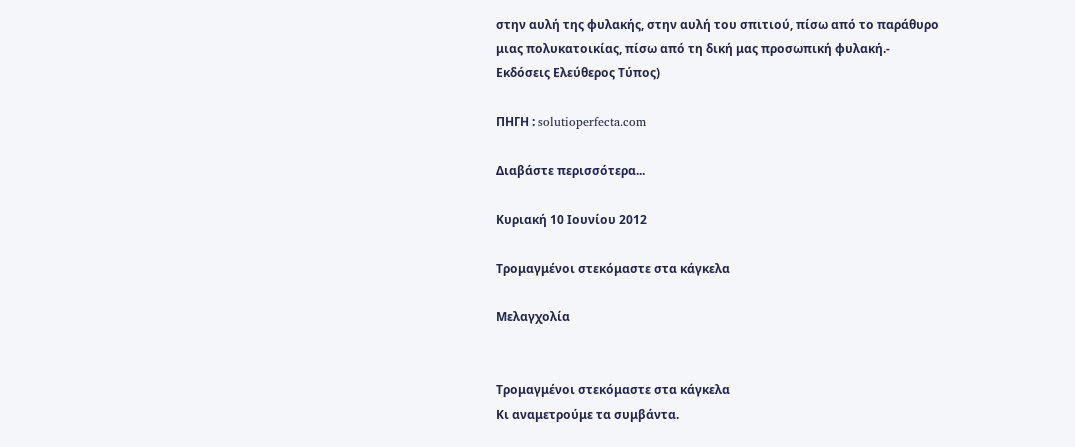στην αυλή της φυλακής, στην αυλή του σπιτιού, πίσω από το παράθυρο μιας πολυκατοικίας, πίσω από τη δική μας προσωπική φυλακή.- Εκδόσεις Ελεύθερος Τύπος)

ΠΗΓΗ : solutioperfecta.com

Διαβάστε περισσότερα...

Κυριακή 10 Ιουνίου 2012

Τρομαγμένοι στεκόμαστε στα κάγκελα

Μελαγχολία


Τρομαγμένοι στεκόμαστε στα κάγκελα
Κι αναμετρούμε τα συμβάντα.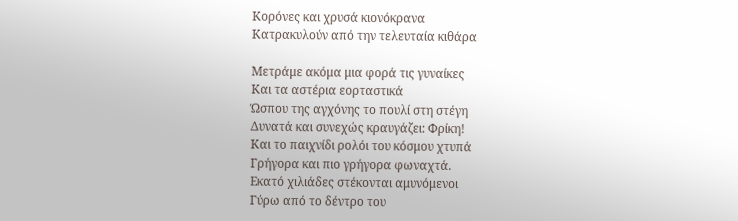Κορόνες και χρυσά κιονόκρανα
Κατρακυλούν από την τελευταία κιθάρα

Μετράμε ακόμα μια φορά τις γυναίκες
Και τα αστέρια εορταστικά
Ώσπου της αγχόνης το πουλί στη στέγη
Δυνατά και συνεχώς κραυγάζει: Φρίκη!
Και το παιχνίδι ρολόι του κόσμου χτυπά
Γρήγορα και πιο γρήγορα φωναχτά.
Εκατό χιλιάδες στέκονται αμυνόμενοι
Γύρω από το δέντρο του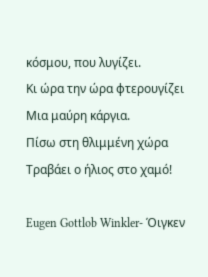κόσμου, που λυγίζει.
Κι ώρα την ώρα φτερουγίζει
Μια μαύρη κάργια.
Πίσω στη θλιμμένη χώρα
Τραβάει ο ήλιος στο χαμό!

Eugen Gottlob Winkler- Όιγκεν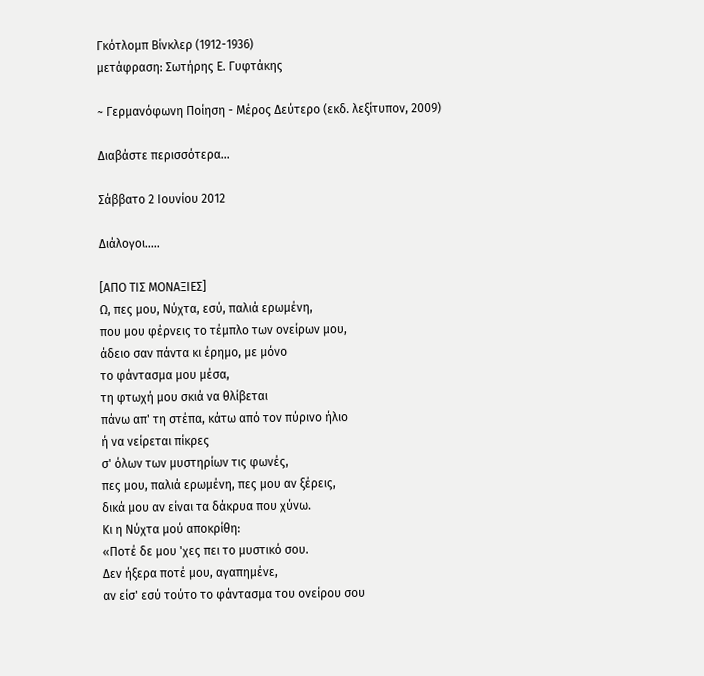Γκότλομπ Βίνκλερ (1912-1936)
μετάφραση: Σωτήρης Ε. Γυφτάκης

~ Γερμανόφωνη Ποίηση - Μέρος Δεύτερο (εκδ. λεξίτυπον, 2009)

Διαβάστε περισσότερα...

Σάββατο 2 Ιουνίου 2012

Διάλογοι.....

[ΑΠΟ ΤΙΣ ΜΟΝΑΞΙΕΣ]
Ω, πες μου, Νύχτα, εσύ, παλιά ερωμένη,
που μου φέρνεις το τέμπλο των ονείρων μου,
άδειο σαν πάντα κι έρημο, με μόνο
το φάντασμα μου μέσα,
τη φτωχή μου σκιά να θλίβεται
πάνω απ' τη στέπα, κάτω από τον πύρινο ήλιο
ή να νείρεται πίκρες
σ' όλων των μυστηρίων τις φωνές,
πες μου, παλιά ερωμένη, πες μου αν ξέρεις,
δικά μου αν είναι τα δάκρυα που χύνω.
Κι η Νύχτα μού αποκρίθη:
«Ποτέ δε μου 'χες πει το μυστικό σου.
Δεν ήξερα ποτέ μου, αγαπημένε,
αν είσ' εσύ τούτο το φάντασμα του ονείρου σου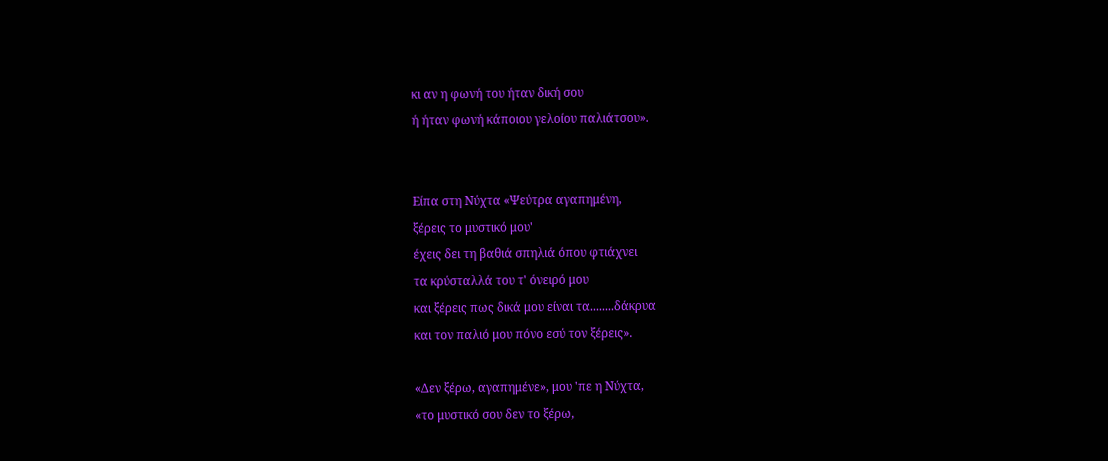κι αν η φωνή του ήταν δική σου
ή ήταν φωνή κάποιου γελοίου παλιάτσου».


Είπα στη Νύχτα «Ψεύτρα αγαπημένη,
ξέρεις το μυστικό μου'
έχεις δει τη βαθιά σπηλιά όπου φτιάχνει
τα κρύσταλλά του τ' όνειρό μου
και ξέρεις πως δικά μου είναι τα........δάκρυα
και τον παλιό μου πόνο εσύ τον ξέρεις».

«Δεν ξέρω, αγαπημένε», μου 'πε η Νύχτα,
«το μυστικό σου δεν το ξέρω,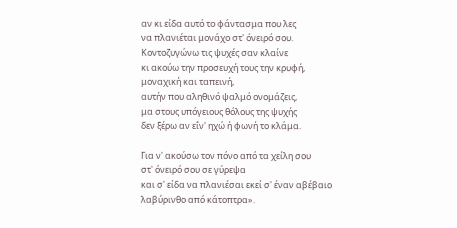αν κι είδα αυτό το φάντασμα που λες
να πλανιέται μονάχο στ' όνειρό σου.
Κοντοζυγώνω τις ψυχές σαν κλαίνε
κι ακούω την προσευχή τους την κρυφή,
μοναχική και ταπεινή,
αυτήν που αληθινό ψαλμό ονομάζεις,
μα στους υπόγειους θόλους της ψυχής
δεν ξέρω αν εΐν' ηχώ ή φωνή το κλάμα.

Για ν' ακούσω τον πόνο από τα χείλη σου
στ' όνειρό σου σε γύρεψα
και σ' είδα να πλανιέσαι εκεί σ' έναν αβέβαιο
λαβύρινθο από κάτοπτρα».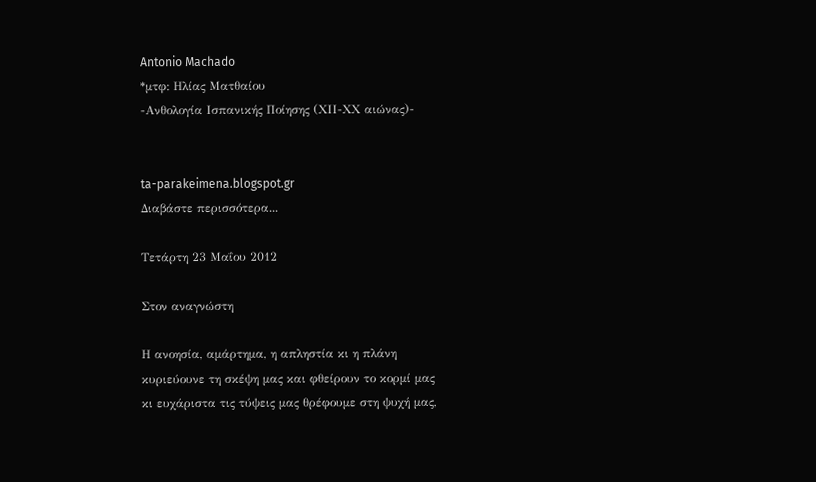Antonio Machado
*μτφ: Ηλίας Ματθαίου
-Ανθολογία Ισπανικής Ποίησης (ΧΙΙ-ΧΧ αιώνας)-


ta-parakeimena.blogspot.gr
Διαβάστε περισσότερα...

Τετάρτη 23 Μαΐου 2012

Στον αναγνώστη

Η ανοησία, αμάρτημα, η απληστία κι η πλάνη
κυριεύουνε τη σκέψη μας και φθείρουν το κορμί μας
κι ευχάριστα τις τύψεις μας θρέφουμε στη ψυχή μας,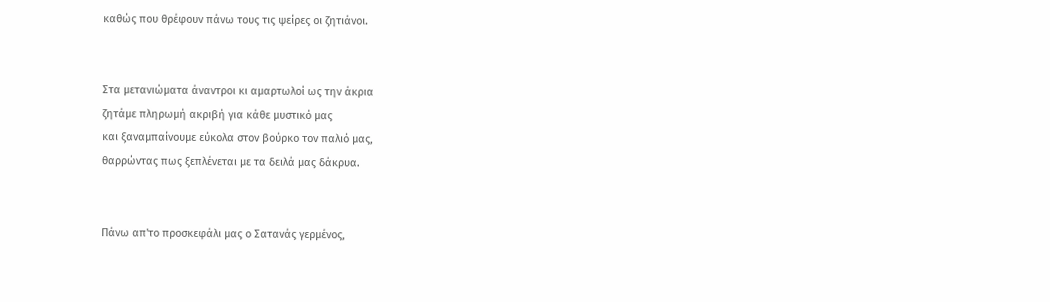καθώς που θρέφουν πάνω τους τις ψείρες οι ζητιάνοι.


Στα μετανιώματα άναντροι κι αμαρτωλοί ως την άκρια
ζητάμε πληρωμή ακριβή για κάθε μυστικό μας
και ξαναμπαίνουμε εύκολα στον βούρκο τον παλιό μας,
θαρρώντας πως ξεπλένεται με τα δειλά μας δάκρυα.


Πάνω απ'το προσκεφάλι μας ο Σατανάς γερμένος,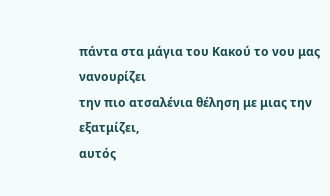πάντα στα μάγια του Κακού το νου μας νανουρίζει
την πιο ατσαλένια θέληση με μιας την εξατμίζει,
αυτός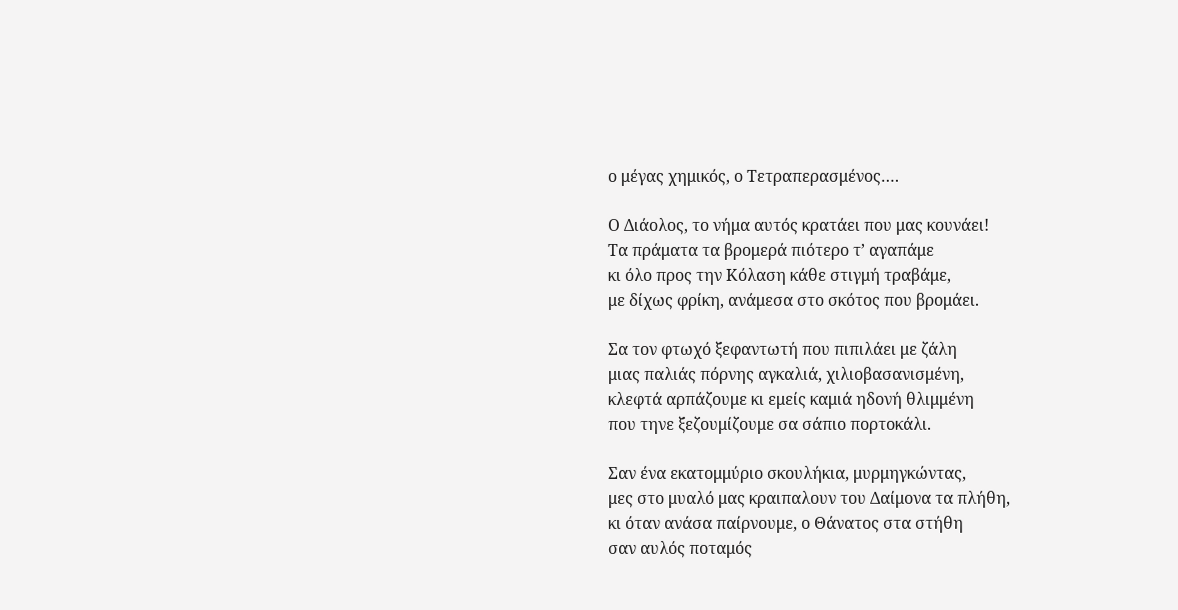ο μέγας χημικός, ο Τετραπερασμένος….

Ο Διάολος, το νήμα αυτός κρατάει που μας κουνάει!
Τα πράματα τα βρομερά πιότερο τ’ αγαπάμε
κι όλο προς την Κόλαση κάθε στιγμή τραβάμε,
με δίχως φρίκη, ανάμεσα στο σκότος που βρομάει.

Σα τον φτωχό ξεφαντωτή που πιπιλάει με ζάλη
μιας παλιάς πόρνης αγκαλιά, χιλιοβασανισμένη,
κλεφτά αρπάζουμε κι εμείς καμιά ηδονή θλιμμένη
που τηνε ξεζουμίζουμε σα σάπιο πορτοκάλι.

Σαν ένα εκατομμύριο σκουλήκια, μυρμηγκώντας,
μες στο μυαλό μας κραιπαλουν του Δαίμονα τα πλήθη,
κι όταν ανάσα παίρνουμε, ο Θάνατος στα στήθη
σαν αυλός ποταμός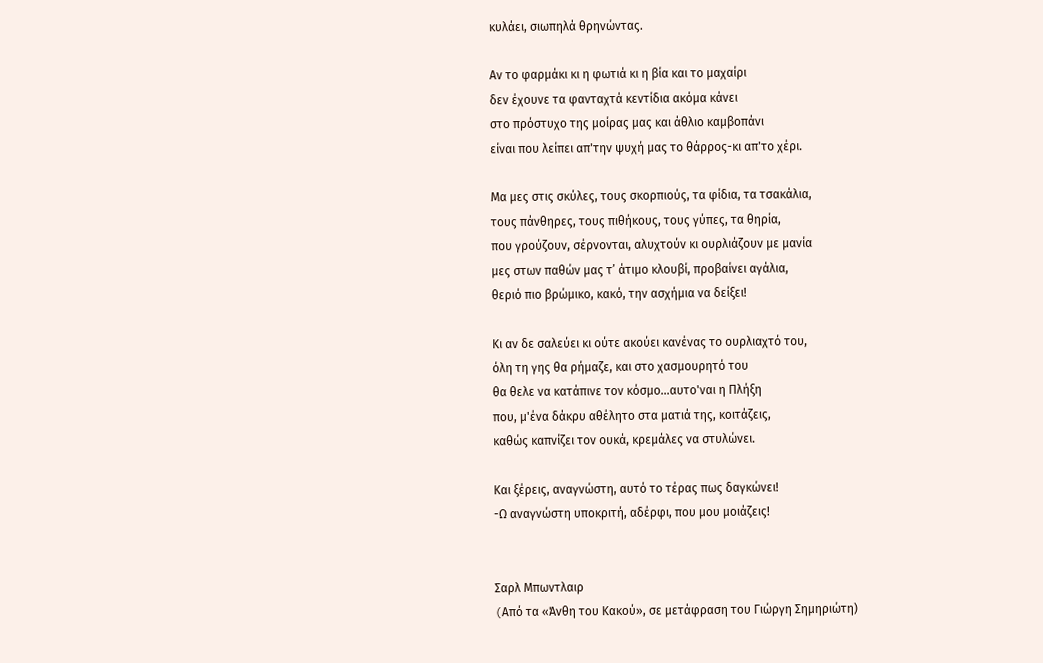κυλάει, σιωπηλά θρηνώντας.

Αν το φαρμάκι κι η φωτιά κι η βία και το μαχαίρι
δεν έχουνε τα φανταχτά κεντίδια ακόμα κάνει
στο πρόστυχο της μοίρας μας και άθλιο καμβοπάνι
είναι που λείπει απ'την ψυχή μας το θάρρος-κι απ'το χέρι.

Μα μες στις σκύλες, τους σκορπιούς, τα φίδια, τα τσακάλια,
τους πάνθηρες, τους πιθήκους, τους γύπες, τα θηρία,
που γρούζουν, σέρνονται, αλυχτούν κι ουρλιάζουν με μανία
μες στων παθών μας τ’ άτιμο κλουβί, προβαίνει αγάλια,
θεριό πιο βρώμικο, κακό, την ασχήμια να δείξει!

Κι αν δε σαλεύει κι ούτε ακούει κανένας το ουρλιαχτό του,
όλη τη γης θα ρήμαζε, και στο χασμουρητό του
θα θελε να κατάπινε τον κόσμο...αυτο'ναι η Πλήξη
που, μ'ένα δάκρυ αθέλητο στα ματιά της, κοιτάζεις,
καθώς καπνίζει τον ουκά, κρεμάλες να στυλώνει.

Και ξέρεις, αναγνώστη, αυτό το τέρας πως δαγκώνει!
-Ω αναγνώστη υποκριτή, αδέρφι, που μου μοιάζεις!


Σαρλ Μπωντλαιρ
(Aπό τα «Άνθη του Κακού», σε μετάφραση του Γιώργη Σημηριώτη)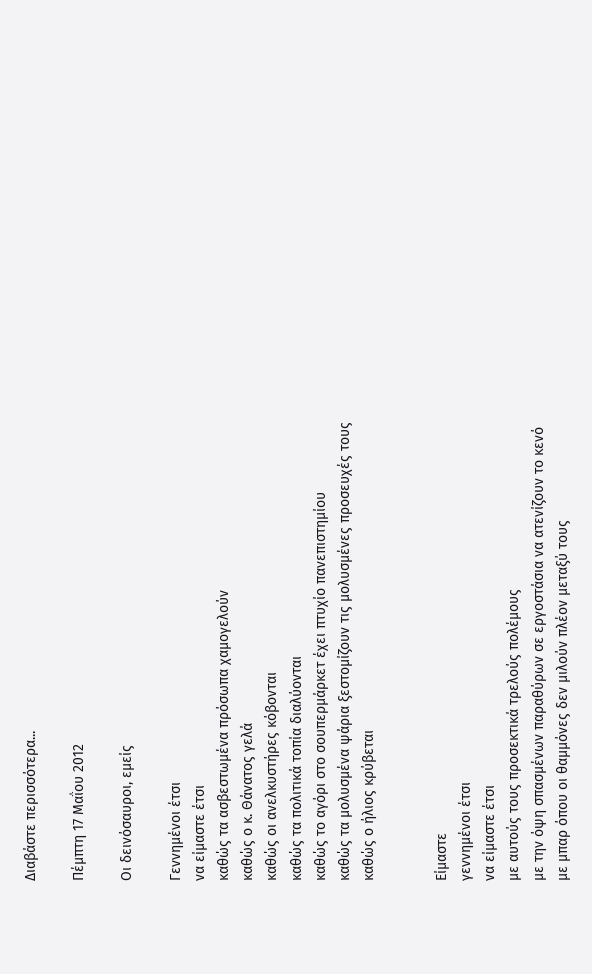Διαβάστε περισσότερα...

Πέμπτη 17 Μαΐου 2012

Οι δεινόσαυροι, εμείς

Γεννημένοι έτσι
να είμαστε έτσι
καθώς τα ασβεστωμένα πρόσωπα χαμογελούν
καθώς ο κ. Θάνατος γελά
καθώς οι ανελκυστήρες κόβονται
καθώς τα πολιτικά τοπία διαλύονται
καθώς το αγόρι στο σουπερμάρκετ έχει πτυχίο πανεπιστημίου
καθώς τα μολυσμένα ψάρια ξεστομίζουν τις μολυσμένες προσευχές τους
καθώς ο ήλιος κρύβεται


Είμαστε
γεννημένοι έτσι
να είμαστε έτσι
με αυτούς τους προσεκτικά τρελούς πολέμους
με την όψη σπασμένων παραθύρων σε εργοστάσια να ατενίζουν το κενό
με μπαρ όπου οι θαμμόνες δεν μιλούν πλέον μεταξύ τους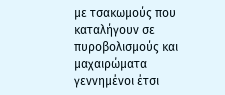με τσακωμούς που καταλήγουν σε πυροβολισμούς και μαχαιρώματα
γεννημένοι έτσι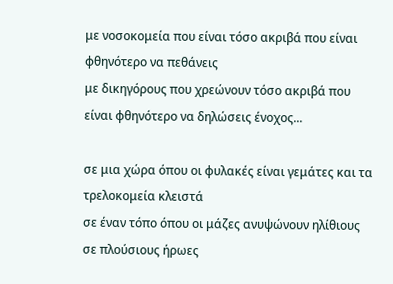με νοσοκομεία που είναι τόσο ακριβά που είναι φθηνότερο να πεθάνεις
με δικηγόρους που χρεώνουν τόσο ακριβά που είναι φθηνότερο να δηλώσεις ένοχος...

σε μια χώρα όπου οι φυλακές είναι γεμάτες και τα τρελοκομεία κλειστά
σε έναν τόπο όπου οι μάζες ανυψώνουν ηλίθιους σε πλούσιους ήρωες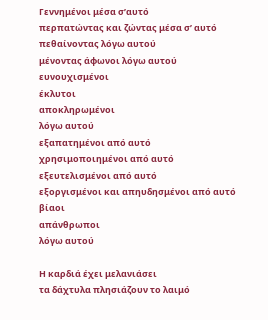Γεννημένοι μέσα σ’αυτό
περπατώντας και ζώντας μέσα σ’ αυτό
πεθαίνοντας λόγω αυτού
μένοντας άφωνοι λόγω αυτού
ευνουχισμένοι
έκλυτοι
αποκληρωμένοι
λόγω αυτού
εξαπατημένοι από αυτό
χρησιμοποιημένοι από αυτό
εξευτελισμένοι από αυτό
εξοργισμένοι και απηυδησμένοι από αυτό
βίαοι
απάνθρωποι
λόγω αυτού

Η καρδιά έχει μελανιάσει
τα δάχτυλα πλησιάζουν το λαιμό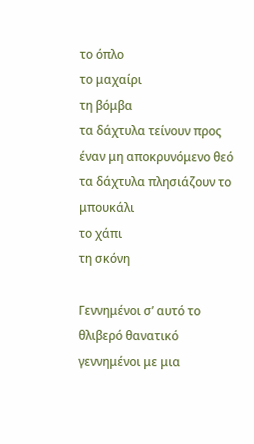το όπλο
το μαχαίρι
τη βόμβα
τα δάχτυλα τείνουν προς έναν μη αποκρυνόμενο θεό
τα δάχτυλα πλησιάζουν το μπουκάλι
το χάπι
τη σκόνη

Γεννημένοι σ’ αυτό το θλιβερό θανατικό
γεννημένοι με μια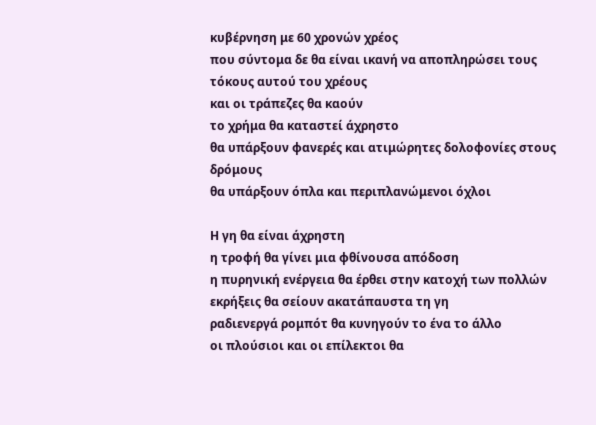κυβέρνηση με 60 χρονών χρέος
που σύντομα δε θα είναι ικανή να αποπληρώσει τους τόκους αυτού του χρέους
και οι τράπεζες θα καούν
το χρήμα θα καταστεί άχρηστο
θα υπάρξουν φανερές και ατιμώρητες δολοφονίες στους δρόμους
θα υπάρξουν όπλα και περιπλανώμενοι όχλοι

Η γη θα είναι άχρηστη
η τροφή θα γίνει μια φθίνουσα απόδοση
η πυρηνική ενέργεια θα έρθει στην κατοχή των πολλών
εκρήξεις θα σείουν ακατάπαυστα τη γη
ραδιενεργά ρομπότ θα κυνηγούν το ένα το άλλο
οι πλούσιοι και οι επίλεκτοι θα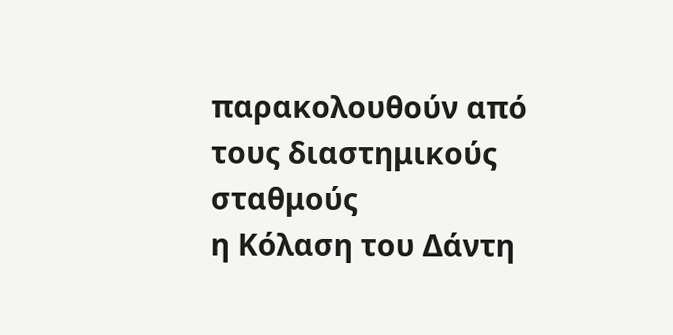παρακολουθούν από τους διαστημικούς σταθμούς
η Κόλαση του Δάντη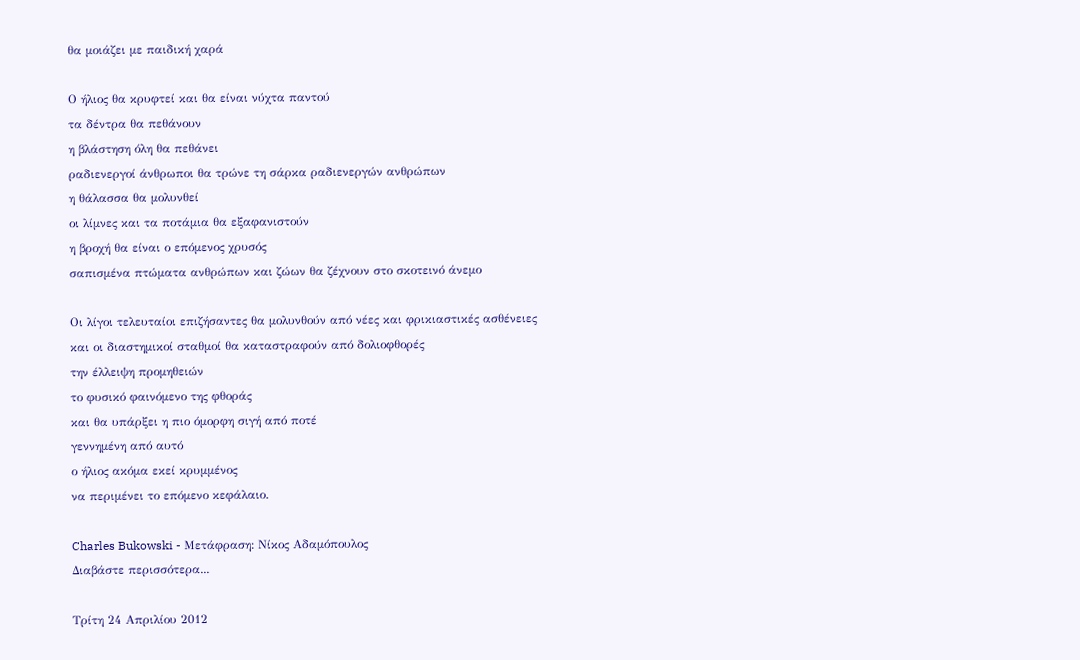θα μοιάζει με παιδική χαρά

Ο ήλιος θα κρυφτεί και θα είναι νύχτα παντού
τα δέντρα θα πεθάνουν
η βλάστηση όλη θα πεθάνει
ραδιενεργοί άνθρωποι θα τρώνε τη σάρκα ραδιενεργών ανθρώπων
η θάλασσα θα μολυνθεί
οι λίμνες και τα ποτάμια θα εξαφανιστούν
η βροχή θα είναι ο επόμενος χρυσός
σαπισμένα πτώματα ανθρώπων και ζώων θα ζέχνουν στο σκοτεινό άνεμο

Οι λίγοι τελευταίοι επιζήσαντες θα μολυνθούν από νέες και φρικιαστικές ασθένειες
και οι διαστημικοί σταθμοί θα καταστραφούν από δολιοφθορές
την έλλειψη προμηθειών
το φυσικό φαινόμενο της φθοράς
και θα υπάρξει η πιο όμορφη σιγή από ποτέ
γεννημένη από αυτό
ο ήλιος ακόμα εκεί κρυμμένος
να περιμένει το επόμενο κεφάλαιο.

Charles Bukowski - Μετάφραση: Νίκος Αδαμόπουλος
Διαβάστε περισσότερα...

Τρίτη 24 Απριλίου 2012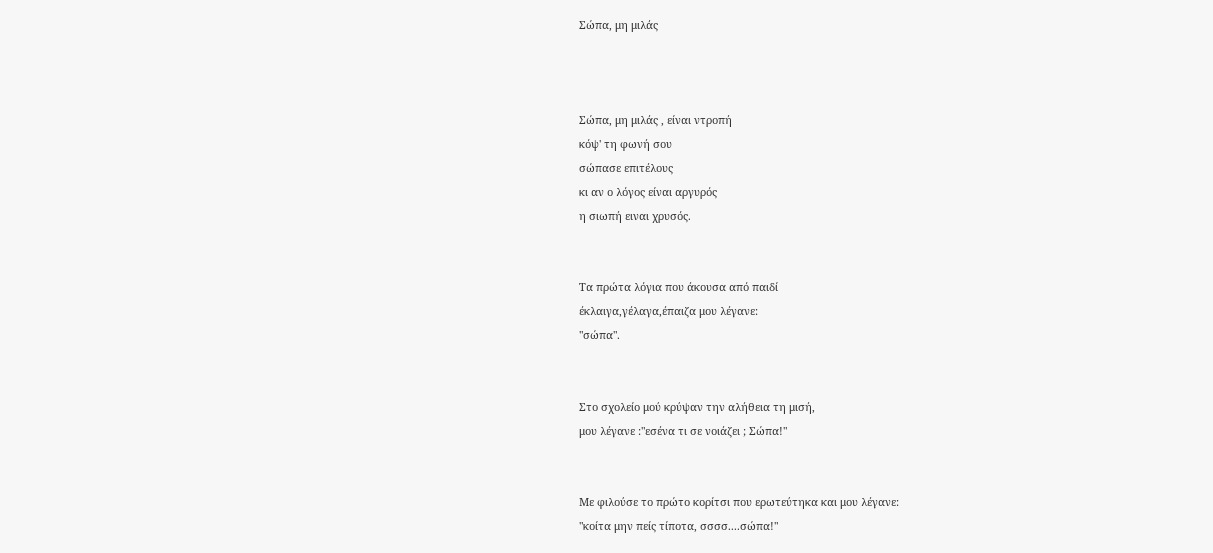Σώπα, μη μιλάς



Σώπα, μη μιλάς , είναι ντροπή
κόψ' τη φωνή σου
σώπασε επιτέλους
κι αν ο λόγος είναι αργυρός
η σιωπή ειναι χρυσός.


Τα πρώτα λόγια που άκουσα από παιδί
έκλαιγα,γέλαγα,έπαιζα μου λέγανε:
"σώπα".


Στο σχολείο μού κρύψαν την αλήθεια τη μισή,
μου λέγανε :"εσένα τι σε νοιάζει ; Σώπα!"


Με φιλούσε το πρώτο κορίτσι που ερωτεύτηκα και μου λέγανε:
"κοίτα μην πείς τίποτα, σσσσ....σώπα!"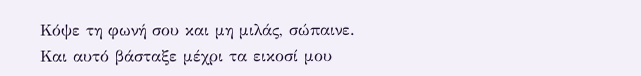Κόψε τη φωνή σου και μη μιλάς, σώπαινε.
Και αυτό βάσταξε μέχρι τα εικοσί μου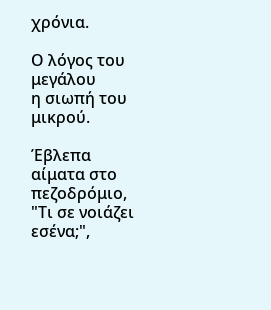χρόνια.

Ο λόγος του μεγάλου
η σιωπή του μικρού.

Έβλεπα αίματα στο πεζοδρόμιο,
"Τι σε νοιάζει εσένα;",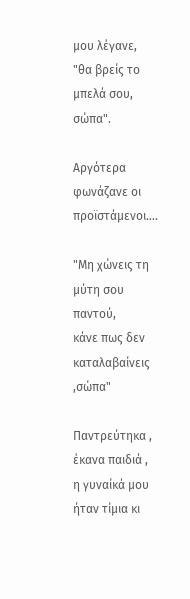μου λέγανε,
"θα βρείς το μπελά σου, σώπα".

Αργότερα φωνάζανε οι προϊστάμενοι….

"Μη χώνεις τη μύτη σου παντού,
κάνε πως δεν καταλαβαίνεις ,σώπα"

Παντρεύτηκα , έκανα παιδιά ,
η γυναίκά μου ήταν τίμια κι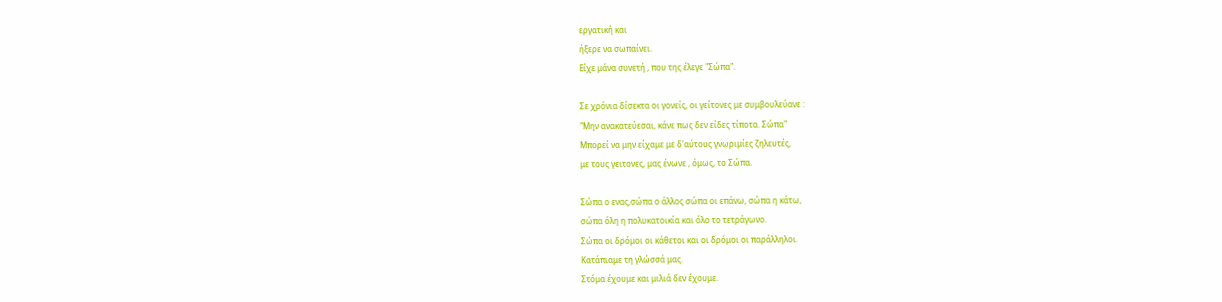εργατική και
ήξερε να σωπαίνει.
Είχε μάνα συνετή , που της έλεγε "Σώπα".

Σε χρόνια δίσεκτα οι γονείς, οι γείτονες με συμβουλεύανε :
"Μην ανακατεύεσαι, κάνε πως δεν είδες τίποτα. Σώπα"
Μπορεί να μην είχαμε με δ'αύτους γνωριμίες ζηλευτές,
με τους γειτονες, μας ένωνε , όμως, το Σώπα.

Σώπα ο ενας,σώπα ο άλλος σώπα οι επάνω, σώπα η κάτω,
σώπα όλη η πολυκατοικία και όλο το τετράγωνο.
Σώπα οι δρόμοι οι κάθετοι και οι δρόμοι οι παράλληλοι.
Κατάπιαμε τη γλώσσά μας.
Στόμα έχουμε και μιλιά δεν έχουμε.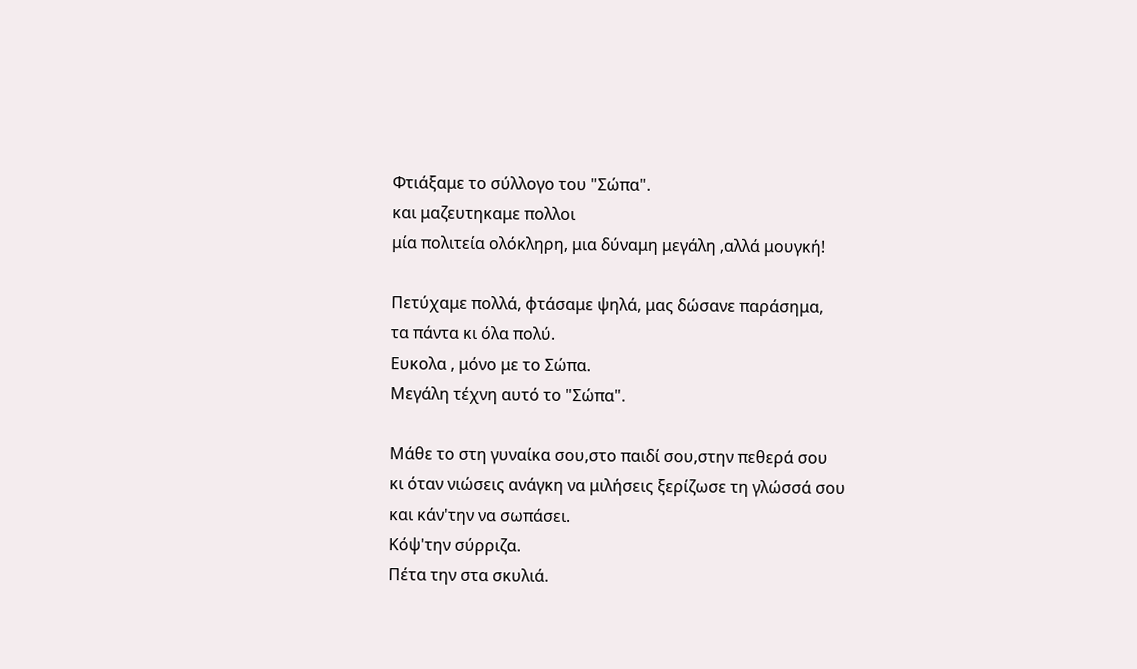Φτιάξαμε το σύλλογο του "Σώπα".
και μαζευτηκαμε πολλοι
μία πολιτεία ολόκληρη, μια δύναμη μεγάλη ,αλλά μουγκή!

Πετύχαμε πολλά, φτάσαμε ψηλά, μας δώσανε παράσημα,
τα πάντα κι όλα πολύ.
Ευκολα , μόνο με το Σώπα.
Μεγάλη τέχνη αυτό το "Σώπα".

Μάθε το στη γυναίκα σου,στο παιδί σου,στην πεθερά σου
κι όταν νιώσεις ανάγκη να μιλήσεις ξερίζωσε τη γλώσσά σου
και κάν'την να σωπάσει.
Κόψ'την σύρριζα.
Πέτα την στα σκυλιά.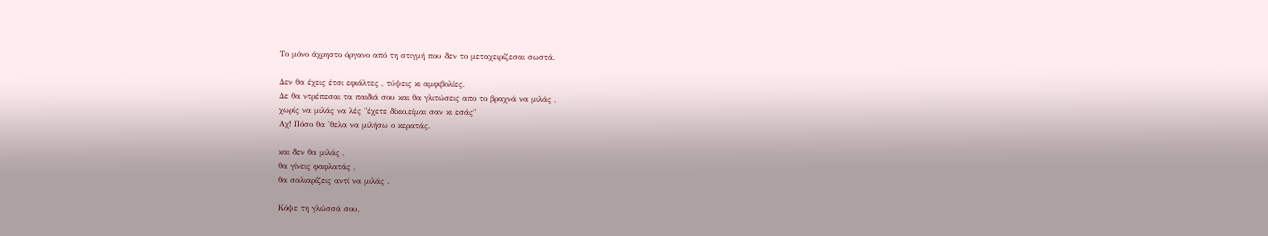Το μόνο άχρηστο όργανο από τη στιγμή που δεν το μεταχειρίζεσαι σωστά.

Δεν θα έχεις έτσι εφιάλτες , τύψεις κι αμφιβολίες.
Δε θα ντρέπεσαι τα παιδιά σου και θα γλιτώσεις απο το βραχνά να μιλάς ,
χωρίς να μιλάς να λές "έχετε δίκιο,είμαι σαν κι εσάς"
Αχ! Πόσο θα 'θελα να μιλήσω ο κερατάς.

και δεν θα μιλάς ,
θα γίνεις φαφλατάς ,
θα σαλιαρίζεις αντί να μιλάς .

Κόψε τη γλώσσά σου,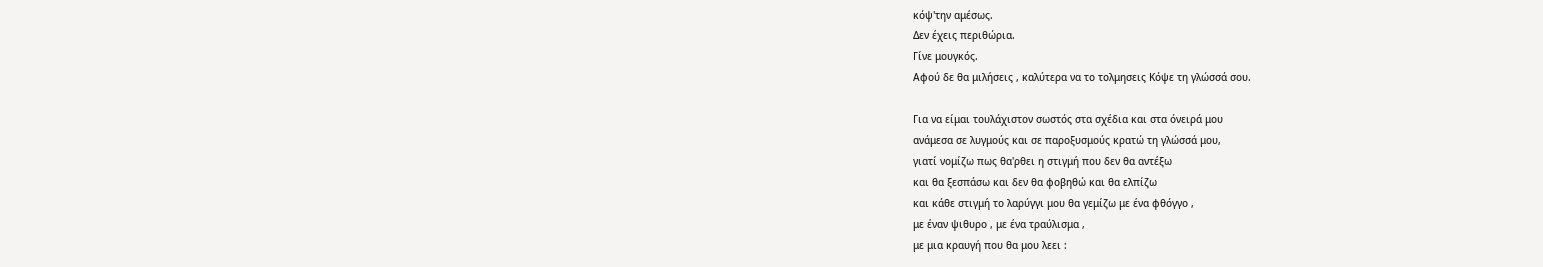κόψ'την αμέσως.
Δεν έχεις περιθώρια.
Γίνε μουγκός.
Αφού δε θα μιλήσεις , καλύτερα να το τολμησεις Κόψε τη γλώσσά σου.

Για να είμαι τουλάχιστον σωστός στα σχέδια και στα όνειρά μου
ανάμεσα σε λυγμούς και σε παροξυσμούς κρατώ τη γλώσσά μου,
γιατί νομίζω πως θα'ρθει η στιγμή που δεν θα αντέξω
και θα ξεσπάσω και δεν θα φοβηθώ και θα ελπίζω
και κάθε στιγμή το λαρύγγι μου θα γεμίζω με ένα φθόγγο ,
με έναν ψιθυρο , με ένα τραύλισμα ,
με μια κραυγή που θα μου λεει :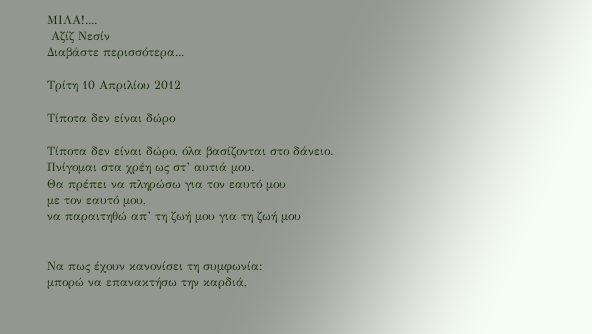ΜΙΛΑ!....
 Αζίζ Νεσίν
Διαβάστε περισσότερα...

Τρίτη 10 Απριλίου 2012

Τίποτα δεν είναι δώρο

Τίποτα δεν είναι δώρο, όλα βασίζονται στο δάνειο.
Πνίγομαι στα χρέη ως στ’ αυτιά μου.
Θα πρέπει να πληρώσω για τον εαυτό μου
με τον εαυτό μου,
να παραιτηθώ απ’ τη ζωή μου για τη ζωή μου


Να πως έχουν κανονίσει τη συμφωνία:
μπορώ να επανακτήσω την καρδιά,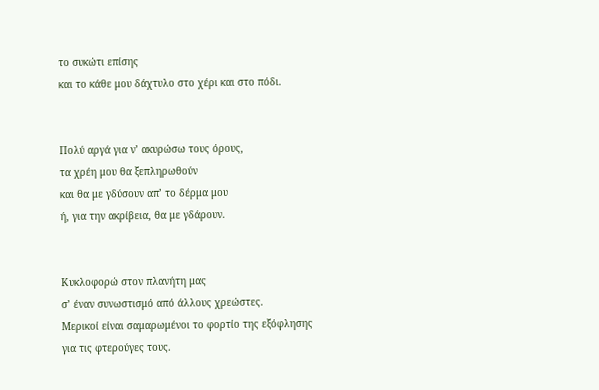το συκώτι επίσης
και το κάθε μου δάχτυλο στο χέρι και στο πόδι.


Πολύ αργά για ν’ ακυρώσω τους όρους,
τα χρέη μου θα ξεπληρωθούν
και θα με γδύσουν απ’ το δέρμα μου
ή, για την ακρίβεια, θα με γδάρουν.


Κυκλοφορώ στον πλανήτη μας
σ’ έναν συνωστισμό από άλλους χρεώστες.
Μερικοί είναι σαμαρωμένοι το φορτίο της εξόφλησης
για τις φτερούγες τους.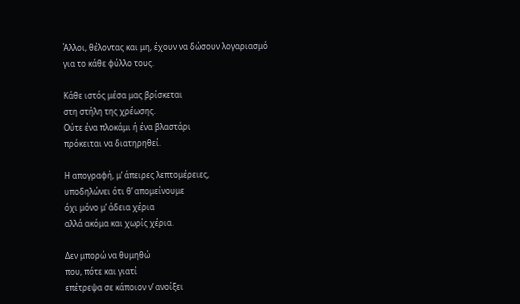Άλλοι, θέλοντας και μη, έχουν να δώσουν λογαριασμό
για το κάθε φύλλο τους.

Κάθε ιστός μέσα μας βρίσκεται
στη στήλη της χρέωσης.
Ούτε ένα πλοκάμι ή ένα βλαστάρι
πρόκειται να διατηρηθεί.

Η απογραφή, μ’ άπειρες λεπτομέρειες,
υποδηλώνει ότι θ’ απομείνουμε
όχι μόνο μ’ άδεια χέρια
αλλά ακόμα και χωρίς χέρια.

Δεν μπορώ να θυμηθώ
που, πότε και γιατί
επέτρεψα σε κάποιον ν’ ανοίξει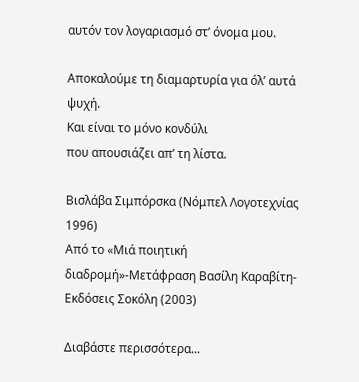αυτόν τον λογαριασμό στ’ όνομα μου.

Αποκαλούμε τη διαμαρτυρία για όλ’ αυτά
ψυχή.
Και είναι το μόνο κονδύλι
που απουσιάζει απ’ τη λίστα.

Βισλάβα Σιμπόρσκα (Νόμπελ Λογοτεχνίας 1996)
Από το «Μιά ποιητική διαδρομή»-Μετάφραση Βασίλη Καραβίτη-Εκδόσεις Σοκόλη (2003)

Διαβάστε περισσότερα...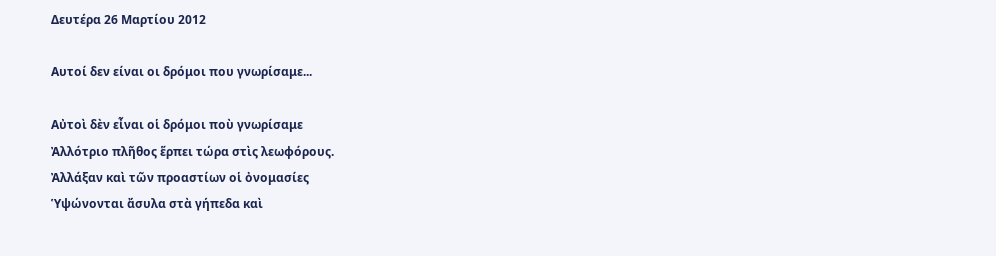Δευτέρα 26 Μαρτίου 2012

Αυτοί δεν είναι οι δρόμοι που γνωρίσαμε...

Αὐτοὶ δὲν εἶναι οἱ δρόμοι ποὺ γνωρίσαμε
Ἀλλότριο πλῆθος ἕρπει τώρα στὶς λεωφόρους.
Ἀλλάξαν καὶ τῶν προαστίων οἱ ὀνομασίες
Ὑψώνονται ἄσυλα στὰ γήπεδα καὶ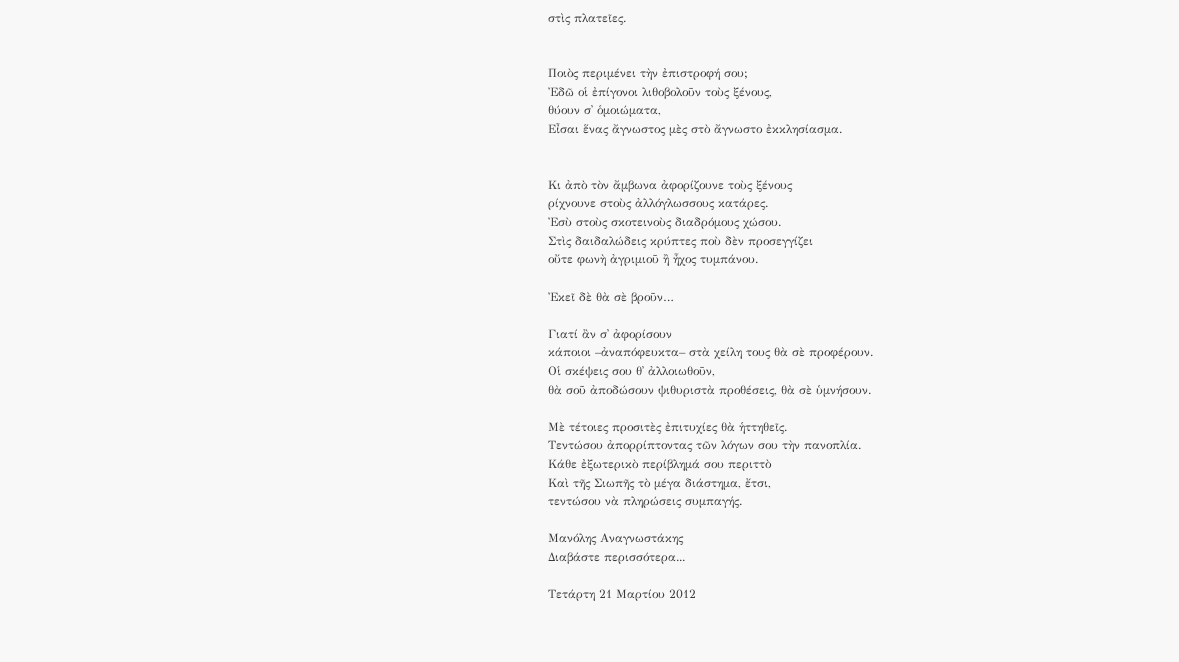στὶς πλατεῖες.


Ποιὸς περιμένει τὴν ἐπιστροφή σου;
Ἐδῶ οἱ ἐπίγονοι λιθοβολοῦν τοὺς ξένους,
θύουν σ᾿ ὁμοιώματα,
Εἶσαι ἕνας ἄγνωστος μὲς στὸ ἄγνωστο ἐκκλησίασμα.


Κι ἀπὸ τὸν ἄμβωνα ἀφορίζουνε τοὺς ξένους
ρίχνουνε στοὺς ἀλλόγλωσσους κατάρες.
Ἐσὺ στοὺς σκοτεινοὺς διαδρόμους χώσου.
Στὶς δαιδαλώδεις κρύπτες ποὺ δὲν προσεγγίζει
οὔτε φωνὴ ἀγριμιοῦ ἢ ἦχος τυμπάνου.

Ἐκεῖ δὲ θὰ σὲ βροῦν…

Γιατί ἂν σ᾿ ἀφορίσουν
κάποιοι –ἀναπόφευκτα– στὰ χείλη τους θὰ σὲ προφέρουν.
Οἱ σκέψεις σου θ᾿ ἀλλοιωθοῦν,
θὰ σοῦ ἀποδώσουν ψιθυριστὰ προθέσεις, θὰ σὲ ὑμνήσουν.

Μὲ τέτοιες προσιτὲς ἐπιτυχίες θὰ ἡττηθεῖς.
Τεντώσου ἀπορρίπτοντας τῶν λόγων σου τὴν πανοπλία.
Κάθε ἐξωτερικὸ περίβλημά σου περιττὸ
Καὶ τῆς Σιωπῆς τὸ μέγα διάστημα, ἔτσι,
τεντώσου νὰ πληρώσεις συμπαγής.

Μανόλης Αναγνωστάκης
Διαβάστε περισσότερα...

Τετάρτη 21 Μαρτίου 2012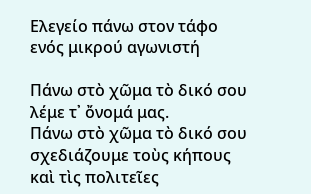Ελεγείο πάνω στον τάφο ενός μικρού αγωνιστή

Πάνω στὸ χῶμα τὸ δικό σου λέμε τ᾿ ὄνομά μας.
Πάνω στὸ χῶμα τὸ δικό σου σχεδιάζουμε τοὺς κήπους
καὶ τὶς πολιτεῖες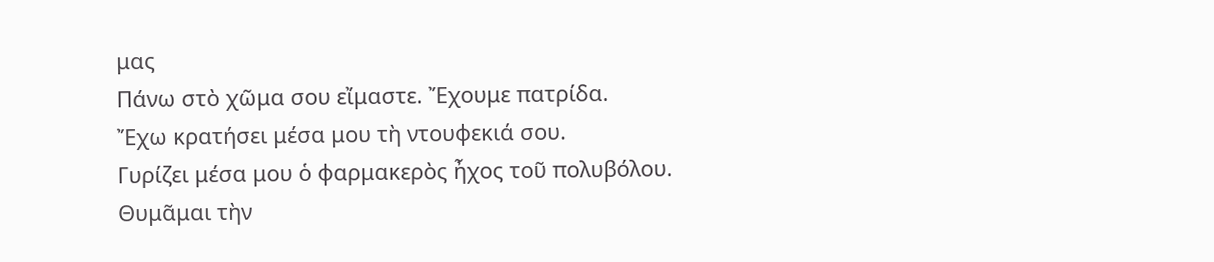μας
Πάνω στὸ χῶμα σου εἴμαστε. Ἔχουμε πατρίδα.
Ἔχω κρατήσει μέσα μου τὴ ντουφεκιά σου.
Γυρίζει μέσα μου ὁ φαρμακερὸς ἦχος τοῦ πολυβόλου.
Θυμᾶμαι τὴν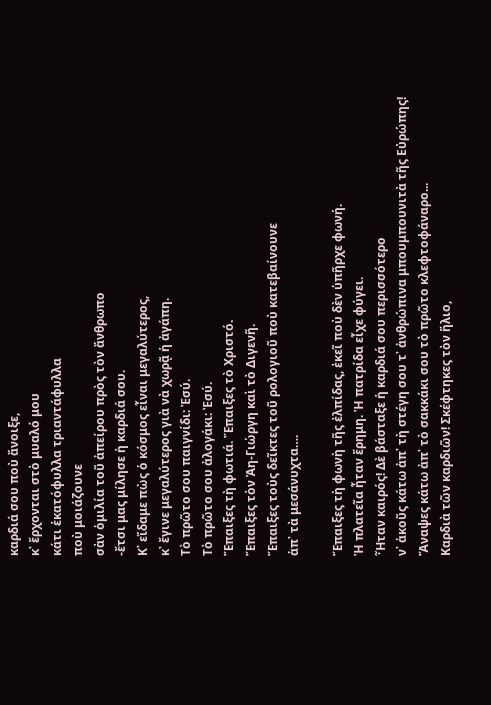καρδιά σου ποὺ ἄνοιξε,
κ᾿ ἔρχονται στὸ μυαλό μου
κάτι ἑκατόφυλλα τριαντάφυλλα
ποὺ μοιάζουνε
σὰν ὁμιλία τοῦ ἀπείρου πρὸς τὸν ἄνθρωπο
-ἔτσι μας μίλησε ἡ καρδιά σου.
Κ᾿ εἴδαμε πὼς ὁ κόσμος εἶναι μεγαλύτερος,
κ᾿ ἔγινε μεγαλύτερος γιὰ νὰ χωρᾷ ἡ ἀγάπη.
Τὸ πρῶτο σου παιγνίδι: Ἐσύ.
Τὸ πρῶτο σου ἀλογάκι: Ἐσύ.
Ἔπαιξες τὴ φωτιά. Ἔπαιξες τὸ Χριστό.
Ἔπαιξες τὸν Ἀη-Γιώργη καὶ τὸ Διγενῆ.
Ἔπαιξες τοὺς δεῖκτες τοῦ ρολογιοῦ ποὺ κατεβαίνουνε
ἀπ᾿ τὰ μεσάνυχτα….

Ἔπαιξες τὴ φωνὴ τῆς ἐλπίδας, ἐκεῖ ποὺ δὲν ὑπῆρχε φωνή.
Ἡ πλατεῖα ἦταν ἔρημη. Ἡ πατρίδα εἶχε φύγει.
Ἦταν καιρός! Δὲ βάσταξε ἡ καρδιά σου περισσότερο
ν᾿ ἀκοῦς κάτω ἀπ᾿ τὴ στέγη σου τ᾿ ἀνθρώπινα μπουμπουνιτὰ τῆς Εὐρώπης!
Ἄναψες κάτω ἀπ᾿ τὸ σακκάκι σου τὸ πρῶτο κλεφτοφάναρο...
Καρδιὰ τῶν καρδιῶν! Σκέφτηκες τὸν ἥλιο,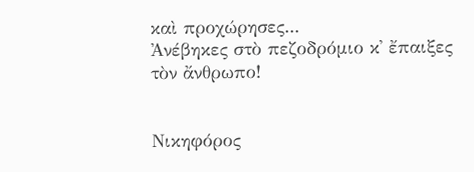καὶ προχώρησες...
Ἀνέβηκες στὸ πεζοδρόμιο κ᾿ ἔπαιξες τὸν ἄνθρωπο!


Νικηφόρος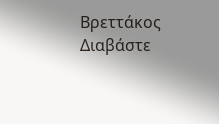Βρεττάκος
Διαβάστε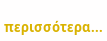περισσότερα...